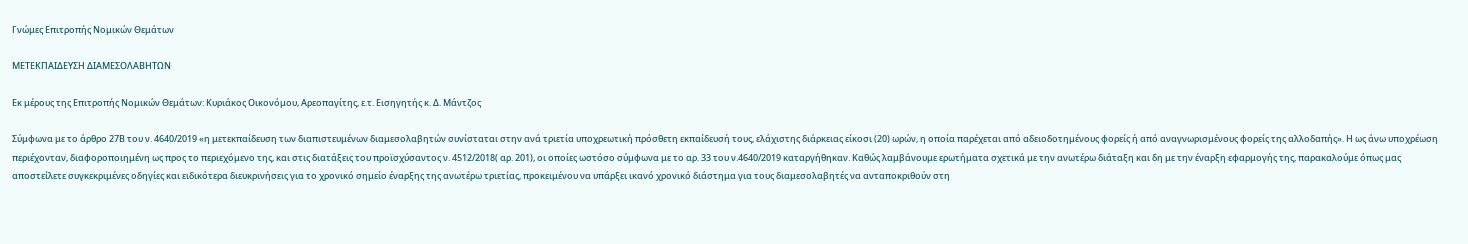Γνώμες Επιτροπής Νομικών Θεμάτων

ΜΕΤΕΚΠΑΙΔΕΥΣΗ ΔΙΑΜΕΣΟΛΑΒΗΤΩΝ

Εκ μέρους της Επιτροπής Νομικών Θεμάτων: Κυριάκος Οικονόμου, Αρεοπαγίτης, ε.τ. Εισηγητής κ. Δ. Μάντζος

Σύμφωνα με το άρθρο 27Β του ν. 4640/2019 «η μετεκπαίδευση των διαπιστευμένων διαμεσολαβητών συνίσταται στην ανά τριετία υποχρεωτική πρόσθετη εκπαίδευσή τους, ελάχιστης διάρκειας είκοσι (20) ωρών, η οποία παρέχεται από αδειοδοτημένους φορείς ή από αναγνωρισμένους φορείς της αλλοδαπής». Η ως άνω υποχρέωση περιέχονταν, διαφοροποιημένη ως προς το περιεχόμενο της, και στις διατάξεις του προϊσχύσαντος ν. 4512/2018( αρ. 201), οι οποίες ωστόσο σύμφωνα με το αρ. 33 του ν.4640/2019 καταργήθηκαν. Καθώς λαμβάνουμε ερωτήματα σχετικά με την ανωτέρω διάταξη και δη με την έναρξη εφαρμογής της, παρακαλούμε όπως μας αποστείλετε συγκεκριμένες οδηγίες και ειδικότερα διευκρινήσεις για το χρονικό σημείο έναρξης της ανωτέρω τριετίας, προκειμένου να υπάρξει ικανό χρονικό διάστημα για τους διαμεσολαβητές να ανταποκριθούν στη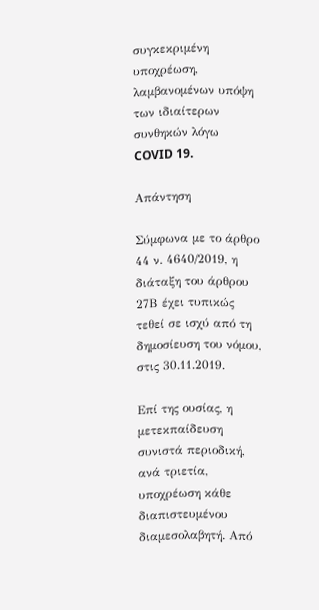συγκεκριμένη υποχρέωση, λαμβανομένων υπόψη των ιδιαίτερων συνθηκών λόγω COVID 19.

Απάντηση

Σύμφωνα με το άρθρο 44 ν. 4640/2019, η διάταξη του άρθρου 27Β έχει τυπικώς τεθεί σε ισχύ από τη δημοσίευση του νόμου, στις 30.11.2019.

Επί της ουσίας, η μετεκπαίδευση συνιστά περιοδική, ανά τριετία, υποχρέωση κάθε διαπιστευμένου διαμεσολαβητή. Από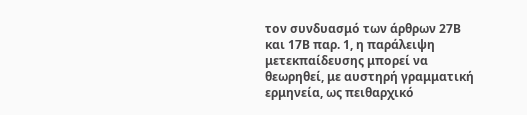τον συνδυασμό των άρθρων 27Β και 17Β παρ. 1, η παράλειψη μετεκπαίδευσης μπορεί να θεωρηθεί, με αυστηρή γραμματική ερμηνεία, ως πειθαρχικό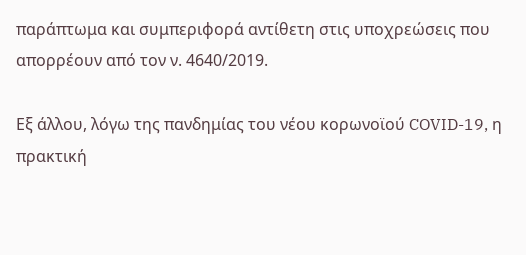παράπτωμα και συμπεριφορά αντίθετη στις υποχρεώσεις που απορρέουν από τον ν. 4640/2019.

Εξ άλλου, λόγω της πανδημίας του νέου κορωνοϊού COVID-19, η πρακτική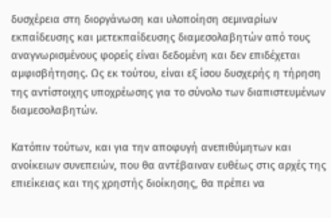δυσχέρεια στη διοργάνωση και υλοποίηση σεμιναρίων εκπαίδευσης και μετεκπαίδευσης διαμεσολαβητών από τους αναγνωρισμένους φορείς είναι δεδομένη και δεν επιδέχεται αμφισβήτησης. Ως εκ τούτου, είναι εξ ίσου δυσχερής η τήρηση της αντίστοιχης υποχρέωσης για το σύνολο των διαπιστευμένων διαμεσολαβητών.

Κατόπιν τούτων, και για την αποφυγή ανεπιθύμητων και ανοίκειων συνεπειών, που θα αντέβαιναν ευθέως στις αρχές της επιείκειας και της χρηστής διοίκησης, θα πρέπει να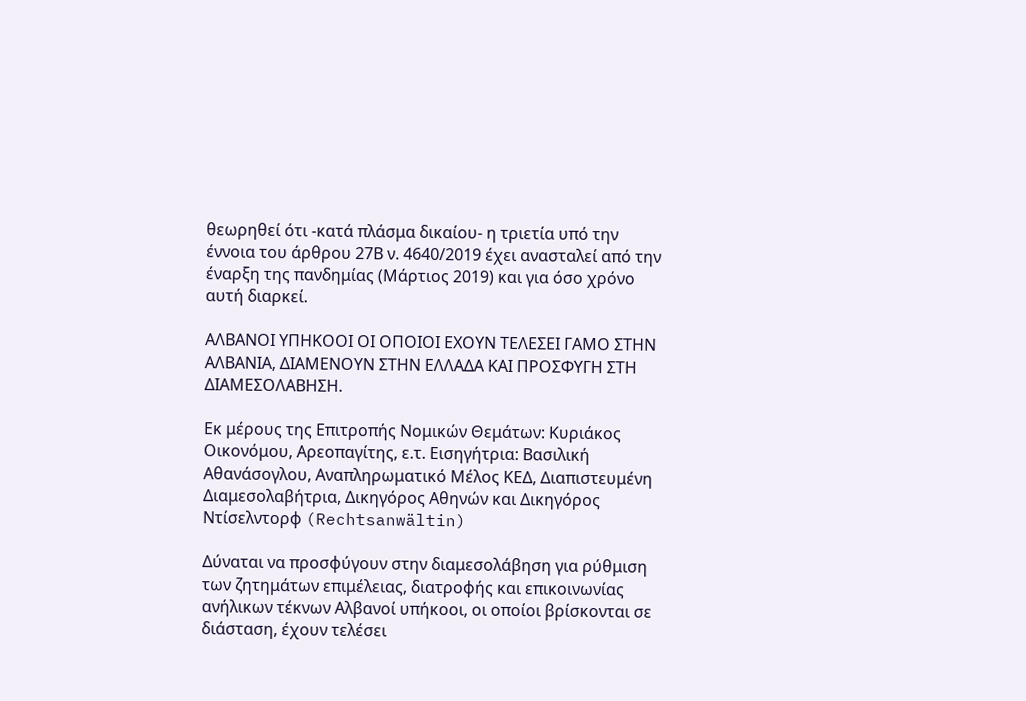θεωρηθεί ότι -κατά πλάσμα δικαίου- η τριετία υπό την έννοια του άρθρου 27Β ν. 4640/2019 έχει ανασταλεί από την έναρξη της πανδημίας (Μάρτιος 2019) και για όσο χρόνο αυτή διαρκεί.

ΑΛΒΑΝΟΙ ΥΠΗΚΟΟΙ ΟΙ ΟΠΟΙΟΙ ΕΧΟΥΝ ΤΕΛΕΣΕΙ ΓΑΜΟ ΣΤΗΝ ΑΛΒΑΝΙΑ, ΔΙΑΜΕΝΟΥΝ ΣΤΗΝ ΕΛΛΑΔΑ ΚΑΙ ΠΡΟΣΦΥΓΗ ΣΤΗ ΔΙΑΜΕΣΟΛΑΒΗΣΗ.

Εκ μέρους της Επιτροπής Νομικών Θεμάτων: Κυριάκος Οικονόμου, Αρεοπαγίτης, ε.τ. Εισηγήτρια: Βασιλική Αθανάσογλου, Αναπληρωματικό Μέλος ΚΕΔ, Διαπιστευμένη Διαμεσολαβήτρια, Δικηγόρος Αθηνών και Δικηγόρος Ντίσελντορφ (Rechtsanwältin)

Δύναται να προσφύγουν στην διαμεσολάβηση για ρύθμιση των ζητημάτων επιμέλειας, διατροφής και επικοινωνίας ανήλικων τέκνων Αλβανοί υπήκοοι, οι οποίοι βρίσκονται σε διάσταση, έχουν τελέσει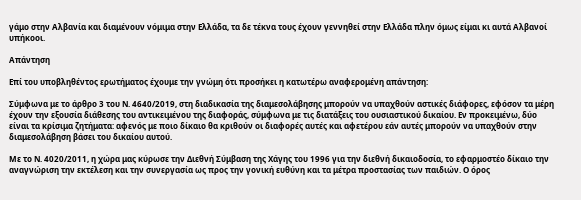γάμο στην Αλβανία και διαμένουν νόμιμα στην Ελλάδα, τα δε τέκνα τους έχουν γεννηθεί στην Ελλάδα πλην όμως είμαι κι αυτά Αλβανοί υπήκοοι.

Απάντηση

Επί του υποβληθέντος ερωτήματος έχουμε την γνώμη ότι προσήκει η κατωτέρω αναφερομένη απάντηση:

Σύμφωνα με το άρθρο 3 του Ν. 4640/2019, στη διαδικασία της διαμεσολάβησης μπορούν να υπαχθούν αστικές διάφορες, εφόσον τα μέρη έχουν την εξουσία διάθεσης του αντικειμένου της διαφοράς, σύμφωνα με τις διατάξεις του ουσιαστικού δικαίου. Εν προκειμένω, δύο είναι τα κρίσιμα ζητήματα: αφενός με ποιο δίκαιο θα κριθούν οι διαφορές αυτές και αφετέρου εάν αυτές μπορούν να υπαχθούν στην διαμεσολάβηση βάσει του δικαίου αυτού.

Με το Ν. 4020/2011, η χώρα μας κύρωσε την Διεθνή Σύμβαση της Χάγης του 1996 για την διεθνή δικαιοδοσία, το εφαρμοστέο δίκαιο την αναγνώριση την εκτέλεση και την συνεργασία ως προς την γονική ευθύνη και τα μέτρα προστασίας των παιδιών. Ο όρος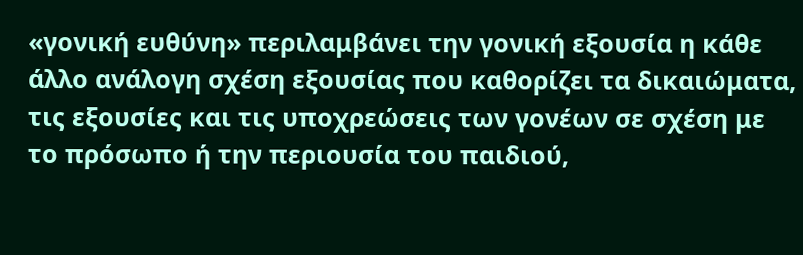«γονική ευθύνη» περιλαμβάνει την γονική εξουσία η κάθε άλλο ανάλογη σχέση εξουσίας που καθορίζει τα δικαιώματα, τις εξουσίες και τις υποχρεώσεις των γονέων σε σχέση με το πρόσωπο ή την περιουσία του παιδιού,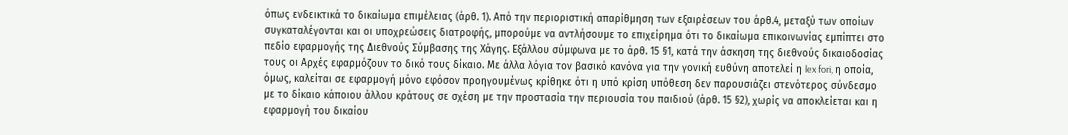όπως ενδεικτικά το δικαίωμα επιμέλειας (άρθ. 1). Από την περιοριστική απαρίθμηση των εξαιρέσεων του άρθ.4, μεταξύ των οποίων συγκαταλέγονται και οι υποχρεώσεις διατροφής, μπορούμε να αντλήσουμε το επιχείρημα ότι το δικαίωμα επικοινωνίας εμπίπτει στο πεδίο εφαρμογής της Διεθνούς Σύμβασης της Χάγης. Εξάλλου σύμφωνα με το άρθ. 15 §1, κατά την άσκηση της διεθνούς δικαιοδοσίας τους οι Αρχές εφαρμόζουν το δικό τους δίκαιο. Με άλλα λόγια τον βασικό κανόνα για την γονική ευθύνη αποτελεί η lex fori, η οποία, όμως, καλείται σε εφαρμογή μόνο εφόσον προηγουμένως κρίθηκε ότι η υπό κρίση υπόθεση δεν παρουσιάζει στενότερος σύνδεσμο με το δίκαιο κάποιου άλλου κράτους σε σχέση με την προστασία την περιουσία του παιδιού (άρθ. 15 §2), χωρίς να αποκλείεται και η εφαρμογή του δικαίου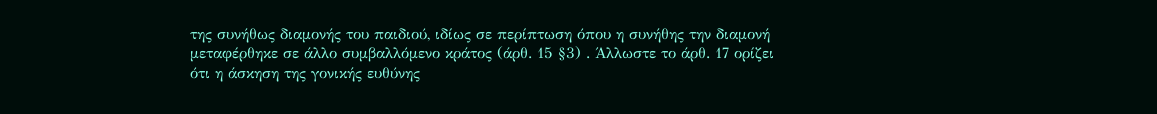της συνήθως διαμονής του παιδιού, ιδίως σε περίπτωση όπου η συνήθης την διαμονή μεταφέρθηκε σε άλλο συμβαλλόμενο κράτος (άρθ. 15 §3) . Άλλωστε το άρθ. 17 ορίζει ότι η άσκηση της γονικής ευθύνης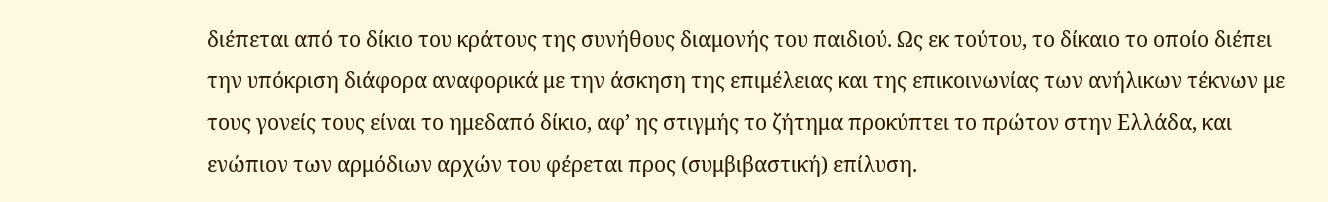διέπεται από το δίκιο του κράτους της συνήθους διαμονής του παιδιού. Ως εκ τούτου, το δίκαιο το οποίο διέπει την υπόκριση διάφορα αναφορικά με την άσκηση της επιμέλειας και της επικοινωνίας των ανήλικων τέκνων με τους γονείς τους είναι το ημεδαπό δίκιο, αφ’ ης στιγμής το ζήτημα προκύπτει το πρώτον στην Ελλάδα, και ενώπιον των αρμόδιων αρχών του φέρεται προς (συμβιβαστική) επίλυση.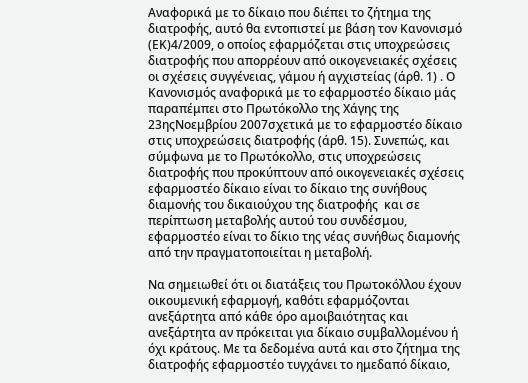Αναφορικά με το δίκαιο που διέπει το ζήτημα της διατροφής, αυτό θα εντοπιστεί με βάση τον Κανονισμό (ΕΚ)4/2009, ο οποίος εφαρμόζεται στις υποχρεώσεις διατροφής που απορρέουν από οικογενειακές σχέσεις οι σχέσεις συγγένειας, γάμου ή αγχιστείας (άρθ. 1) . Ο Κανονισμός αναφορικά με το εφαρμοστέο δίκαιο μάς παραπέμπει στο Πρωτόκολλο της Χάγης της 23ηςΝοεμβρίου 2007σχετικά με το εφαρμοστέο δίκαιο στις υποχρεώσεις διατροφής (άρθ. 15). Συνεπώς, και σύμφωνα με το Πρωτόκολλο, στις υποχρεώσεις διατροφής που προκύπτουν από οικογενειακές σχέσεις εφαρμοστέο δίκαιο είναι το δίκαιο της συνήθους διαμονής του δικαιούχου της διατροφής  και σε περίπτωση μεταβολής αυτού του συνδέσμου, εφαρμοστέο είναι το δίκιο της νέας συνήθως διαμονής από την πραγματοποιείται η μεταβολή.

Να σημειωθεί ότι οι διατάξεις του Πρωτοκόλλου έχουν οικουμενική εφαρμογή, καθότι εφαρμόζονται ανεξάρτητα από κάθε όρο αμοιβαιότητας και ανεξάρτητα αν πρόκειται για δίκαιο συμβαλλομένου ή όχι κράτους. Με τα δεδομένα αυτά και στο ζήτημα της διατροφής εφαρμοστέο τυγχάνει το ημεδαπό δίκαιο,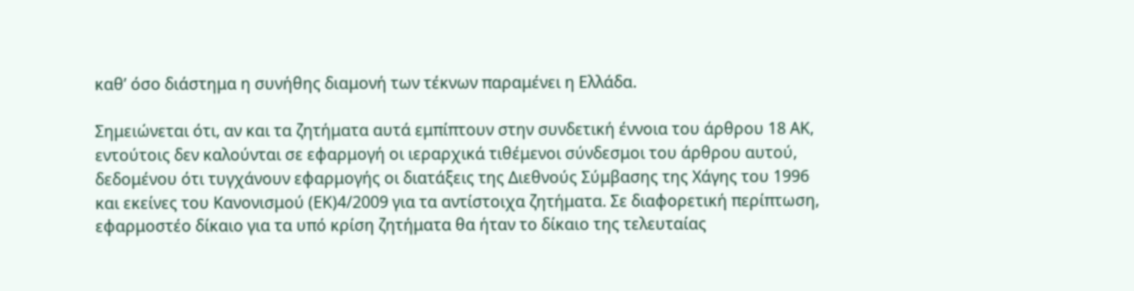καθ’ όσο διάστημα η συνήθης διαμονή των τέκνων παραμένει η Ελλάδα.

Σημειώνεται ότι, αν και τα ζητήματα αυτά εμπίπτουν στην συνδετική έννοια του άρθρου 18 ΑΚ, εντούτοις δεν καλούνται σε εφαρμογή οι ιεραρχικά τιθέμενοι σύνδεσμοι του άρθρου αυτού, δεδομένου ότι τυγχάνουν εφαρμογής οι διατάξεις της Διεθνούς Σύμβασης της Χάγης του 1996 και εκείνες του Κανονισμού (ΕΚ)4/2009 για τα αντίστοιχα ζητήματα. Σε διαφορετική περίπτωση, εφαρμοστέο δίκαιο για τα υπό κρίση ζητήματα θα ήταν το δίκαιο της τελευταίας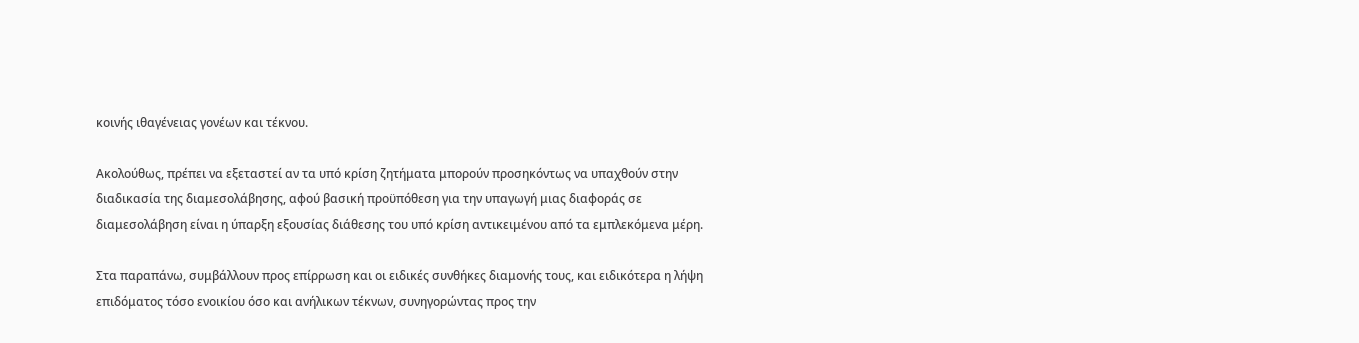κοινής ιθαγένειας γονέων και τέκνου.

Ακολούθως, πρέπει να εξεταστεί αν τα υπό κρίση ζητήματα μπορούν προσηκόντως να υπαχθούν στην διαδικασία της διαμεσολάβησης, αφού βασική προϋπόθεση για την υπαγωγή μιας διαφοράς σε διαμεσολάβηση είναι η ύπαρξη εξουσίας διάθεσης του υπό κρίση αντικειμένου από τα εμπλεκόμενα μέρη.

Στα παραπάνω, συμβάλλουν προς επίρρωση και οι ειδικές συνθήκες διαμονής τους, και ειδικότερα η λήψη επιδόματος τόσο ενοικίου όσο και ανήλικων τέκνων, συνηγορώντας προς την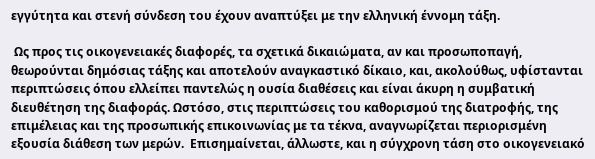εγγύτητα και στενή σύνδεση του έχουν αναπτύξει με την ελληνική έννομη τάξη.

 Ως προς τις οικογενειακές διαφορές, τα σχετικά δικαιώματα, αν και προσωποπαγή, θεωρούνται δημόσιας τάξης και αποτελούν αναγκαστικό δίκαιο, και, ακολούθως, υφίστανται περιπτώσεις όπου ελλείπει παντελώς η ουσία διαθέσεις και είναι άκυρη η συμβατική διευθέτηση της διαφοράς. Ωστόσο, στις περιπτώσεις του καθορισμού της διατροφής, της επιμέλειας και της προσωπικής επικοινωνίας με τα τέκνα, αναγνωρίζεται περιορισμένη εξουσία διάθεση των μερών.  Επισημαίνεται, άλλωστε, και η σύγχρονη τάση στο οικογενειακό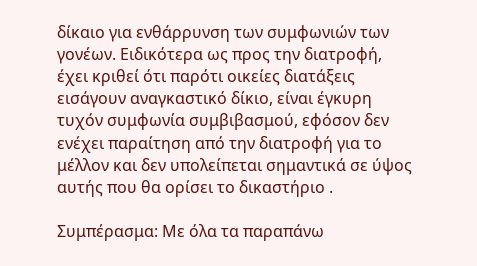δίκαιο για ενθάρρυνση των συμφωνιών των γονέων. Ειδικότερα ως προς την διατροφή, έχει κριθεί ότι παρότι οικείες διατάξεις εισάγουν αναγκαστικό δίκιο, είναι έγκυρη τυχόν συμφωνία συμβιβασμού, εφόσον δεν ενέχει παραίτηση από την διατροφή για το μέλλον και δεν υπολείπεται σημαντικά σε ύψος αυτής που θα ορίσει το δικαστήριο .

Συμπέρασμα: Με όλα τα παραπάνω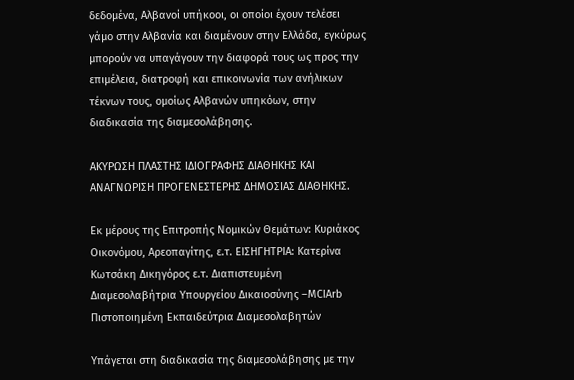δεδομένα, Αλβανοί υπήκοοι, οι οποίοι έχουν τελέσει γάμο στην Αλβανία και διαμένουν στην Ελλάδα, εγκύρως μπορούν να υπαγάγουν την διαφορά τους ως προς την επιμέλεια, διατροφή και επικοινωνία των ανήλικων τέκνων τους, ομοίως Αλβανών υπηκόων, στην διαδικασία της διαμεσολάβησης.

ΑΚΥΡΩΣΗ ΠΛΑΣΤΗΣ ΙΔΙΟΓΡΑΦΗΣ ΔΙΑΘΗΚΗΣ ΚΑΙ ΑΝΑΓΝΩΡΙΣΗ ΠΡΟΓΕΝΕΣΤΕΡΗΣ ΔΗΜΟΣΙΑΣ ΔΙΑΘΗΚΗΣ.

Εκ μέρους της Επιτροπής Νομικών Θεμάτων: Κυριάκος Οικονόμου, Αρεοπαγίτης, ε.τ. ΕΙΣΗΓΗΤΡΙΑ: Κατερίνα Κωτσάκη Δικηγόρος ε.τ. Διαπιστευμένη Διαμεσολαβήτρια Υπουργείου Δικαιοσύνης –MCIArb Πιστοποιημένη Εκπαιδεύτρια Διαμεσολαβητών

Υπάγεται στη διαδικασία της διαμεσολάβησης με την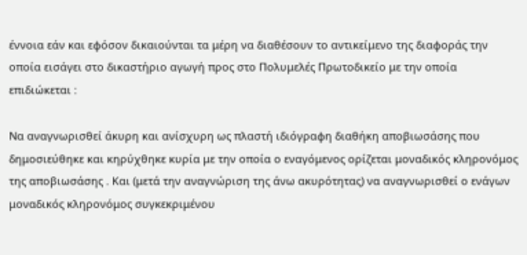έννοια εάν και εφόσον δικαιούνται τα μέρη να διαθέσουν το αντικείμενο της διαφοράς την οποία εισάγει στο δικαστήριο αγωγή προς στο Πολυμελές Πρωτοδικείο με την οποία επιδιώκεται :

Να αναγνωρισθεί άκυρη και ανίσχυρη ως πλαστή ιδιόγραφη διαθήκη αποβιωσάσης που δημοσιεύθηκε και κηρύχθηκε κυρία με την οποία ο εναγόμενος ορίζεται μοναδικός κληρονόμος της αποβιωσάσης . Και (μετά την αναγνώριση της άνω ακυρότητας) να αναγνωρισθεί ο ενάγων μοναδικός κληρονόμος συγκεκριμένου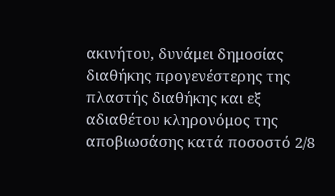ακινήτου, δυνάμει δημοσίας διαθήκης προγενέστερης της πλαστής διαθήκης και εξ αδιαθέτου κληρονόμος της αποβιωσάσης κατά ποσοστό 2/8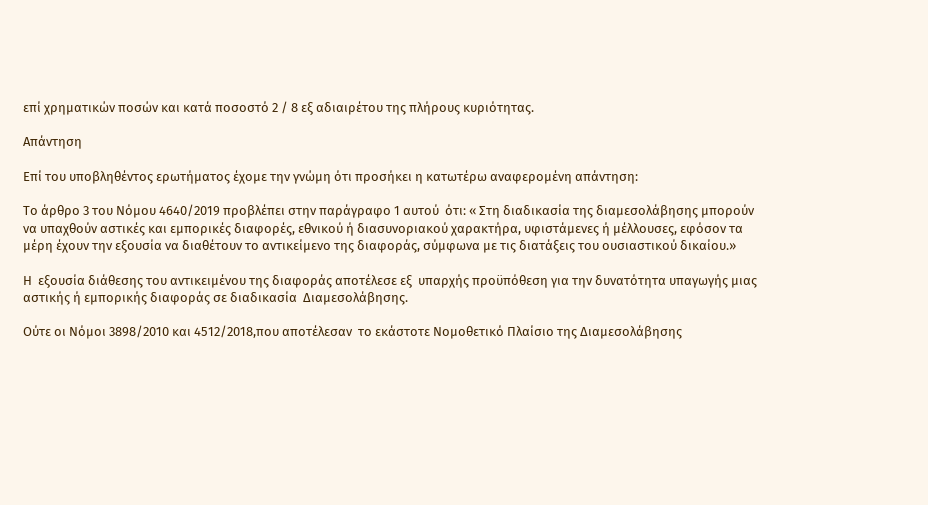επί χρηματικών ποσών και κατά ποσοστό 2 / 8 εξ αδιαιρέτου της πλήρους κυριότητας.

Απάντηση

Επί του υποβληθέντος ερωτήματος έχομε την γνώμη ότι προσήκει η κατωτέρω αναφερομένη απάντηση:

Το άρθρο 3 του Νόμου 4640/2019 προβλέπει στην παράγραφο 1 αυτού  ότι: « Στη διαδικασία της διαμεσολάβησης μπορούν να υπαχθούν αστικές και εμπορικές διαφορές, εθνικού ή διασυνοριακού χαρακτήρα, υφιστάμενες ή μέλλουσες, εφόσον τα μέρη έχουν την εξουσία να διαθέτουν το αντικείμενο της διαφοράς, σύμφωνα με τις διατάξεις του ουσιαστικού δικαίου.»

Η  εξουσία διάθεσης του αντικειμένου της διαφοράς αποτέλεσε εξ  υπαρχής προϋπόθεση για την δυνατότητα υπαγωγής μιας αστικής ή εμπορικής διαφοράς σε διαδικασία  Διαμεσολάβησης.

Ούτε οι Νόμοι 3898/2010 και 4512/2018,που αποτέλεσαν  το εκάστοτε Νομοθετικό Πλαίσιο της Διαμεσολάβησης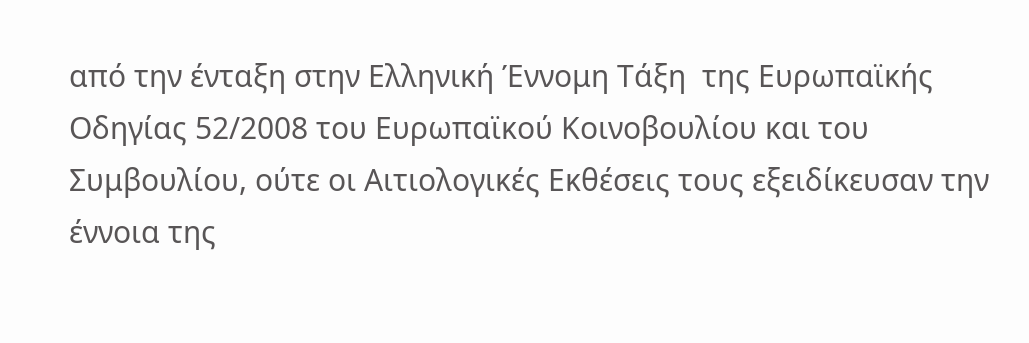από την ένταξη στην Ελληνική Έννομη Τάξη  της Ευρωπαϊκής  Οδηγίας 52/2008 του Ευρωπαϊκού Κοινοβουλίου και του Συμβουλίου, ούτε οι Αιτιολογικές Εκθέσεις τους εξειδίκευσαν την έννοια της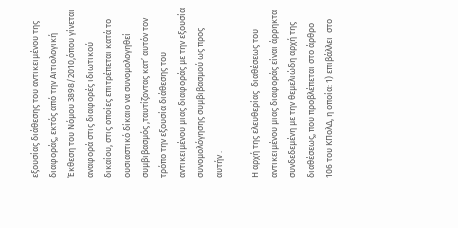εξουσίας διάθεσης του αντικειμένου της διαφοράς, εκτός από την Αιτιολογική Έκθεση του Νόμου 3898/2010,όπου γίνεται αναφορά στις διαφορές ιδιωτικού δικαίου, στις οποίες επιτρέπεται κατά το ουσιαστικό δίκαιο να συνομολογηθεί συμβιβασμός ,ταυτίζοντας κατ’ αυτόν τον τρόπο την εξουσία διάθεσης του αντικειμένου μιας διαφοράς με την εξουσία συνομολόγησης συμβιβασμού ως προς αυτήν .

Η αρχή της ελευθερίας  διαθέσεως του αντικειμένου μιας διαφοράς είναι άρρηκτα συνδεδεμένη με την θεμελιώδη αρχή της διαθέσεως, που προβλέπεται στο άρθρο 106 του ΚΠολΔ, η οποία: 1) επιβάλλει  στο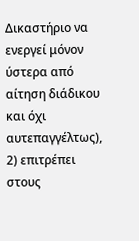Δικαστήριο να ενεργεί μόνον ύστερα από αίτηση διάδικου και όχι αυτεπαγγέλτως), 2) επιτρέπει στους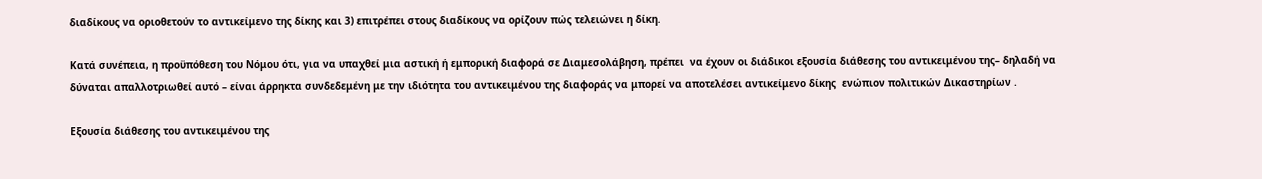διαδίκους να οριοθετούν το αντικείμενο της δίκης και 3) επιτρέπει στους διαδίκους να ορίζουν πώς τελειώνει η δίκη.

Κατά συνέπεια, η προϋπόθεση του Νόμου ότι, για να υπαχθεί μια αστική ή εμπορική διαφορά σε Διαμεσολάβηση, πρέπει  να έχουν οι διάδικοι εξουσία διάθεσης του αντικειμένου της– δηλαδή να δύναται απαλλοτριωθεί αυτό – είναι άρρηκτα συνδεδεμένη με την ιδιότητα του αντικειμένου της διαφοράς να μπορεί να αποτελέσει αντικείμενο δίκης  ενώπιον πολιτικών Δικαστηρίων .

Εξουσία διάθεσης του αντικειμένου της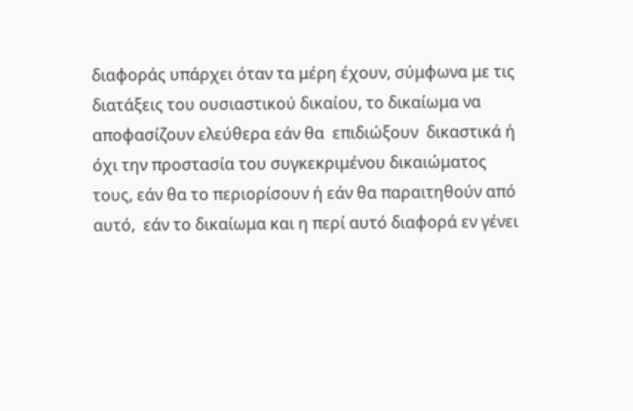διαφοράς υπάρχει όταν τα μέρη έχουν, σύμφωνα με τις διατάξεις του ουσιαστικού δικαίου, το δικαίωμα να αποφασίζουν ελεύθερα εάν θα  επιδιώξουν  δικαστικά ή όχι την προστασία του συγκεκριμένου δικαιώματος τους, εάν θα το περιορίσουν ή εάν θα παραιτηθούν από αυτό,  εάν το δικαίωμα και η περί αυτό διαφορά εν γένει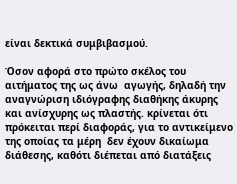είναι δεκτικά συμβιβασμού.

Όσον αφορά στο πρώτο σκέλος του αιτήματος της ως άνω  αγωγής, δηλαδή την αναγνώριση ιδιόγραφης διαθήκης άκυρης  και ανίσχυρης ως πλαστής. κρίνεται ότι πρόκειται περί διαφοράς, για το αντικείμενο της οποίας τα μέρη  δεν έχουν δικαίωμα διάθεσης, καθότι διέπεται από διατάξεις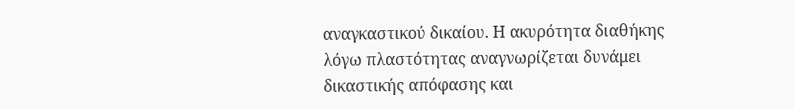αναγκαστικού δικαίου. Η ακυρότητα διαθήκης λόγω πλαστότητας αναγνωρίζεται δυνάμει δικαστικής απόφασης και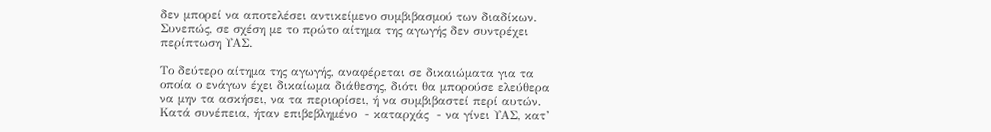δεν μπορεί να αποτελέσει αντικείμενο συμβιβασμού των διαδίκων. Συνεπώς, σε σχέση με το πρώτο αίτημα της αγωγής δεν συντρέχει περίπτωση ΥΑΣ.

Το δεύτερο αίτημα της αγωγής, αναφέρεται σε δικαιώματα για τα οποία ο ενάγων έχει δικαίωμα διάθεσης, διότι θα μπορούσε ελεύθερα να μην τα ασκήσει, να τα περιορίσει, ή να συμβιβαστεί περί αυτών. Κατά συνέπεια, ήταν επιβεβλημένο  - καταρχάς  - να γίνει ΥΑΣ, κατ’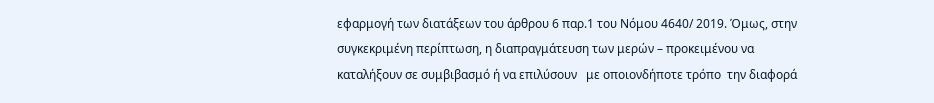εφαρμογή των διατάξεων του άρθρου 6 παρ.1 του Νόμου 4640/ 2019. Όμως, στην συγκεκριμένη περίπτωση, η διαπραγμάτευση των μερών – προκειμένου να καταλήξουν σε συμβιβασμό ή να επιλύσουν   με οποιονδήποτε τρόπο  την διαφορά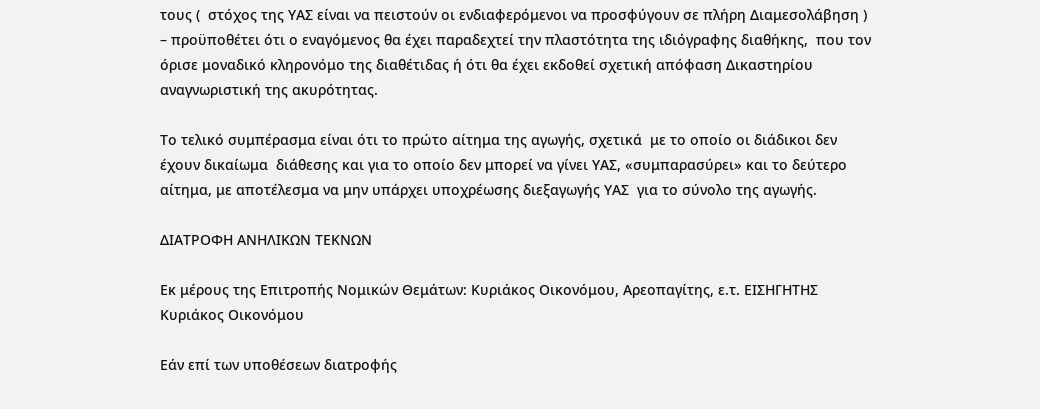τους (  στόχος της ΥΑΣ είναι να πειστούν οι ενδιαφερόμενοι να προσφύγουν σε πλήρη Διαμεσολάβηση ) – προϋποθέτει ότι ο εναγόμενος θα έχει παραδεχτεί την πλαστότητα της ιδιόγραφης διαθήκης,  που τον όρισε μοναδικό κληρονόμο της διαθέτιδας ή ότι θα έχει εκδοθεί σχετική απόφαση Δικαστηρίου αναγνωριστική της ακυρότητας.

Το τελικό συμπέρασμα είναι ότι το πρώτο αίτημα της αγωγής, σχετικά  με το οποίο οι διάδικοι δεν έχουν δικαίωμα  διάθεσης και για το οποίο δεν μπορεί να γίνει ΥΑΣ, «συμπαρασύρει» και το δεύτερο αίτημα, με αποτέλεσμα να μην υπάρχει υποχρέωσης διεξαγωγής ΥΑΣ  για το σύνολο της αγωγής.

ΔΙΑΤΡΟΦΗ ΑΝΗΛΙΚΩΝ ΤΕΚΝΩΝ

Εκ μέρους της Επιτροπής Νομικών Θεμάτων: Κυριάκος Οικονόμου, Αρεοπαγίτης, ε.τ. ΕΙΣΗΓΗΤΗΣ Κυριάκος Οικονόμου

Εάν επί των υποθέσεων διατροφής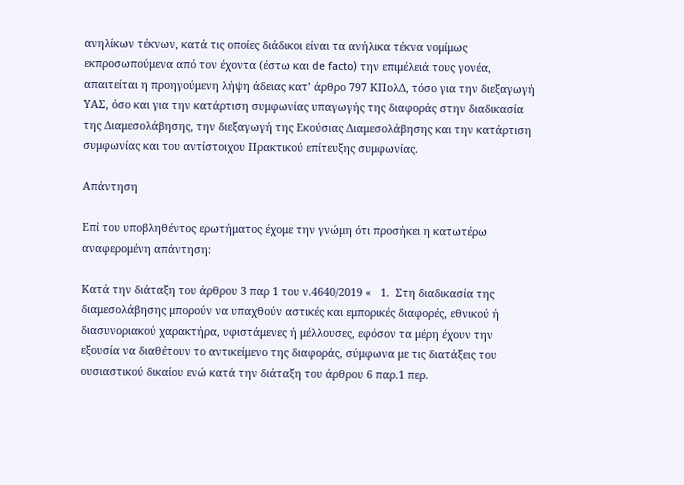ανηλίκων τέκνων, κατά τις οποίες διάδικοι είναι τα ανήλικα τέκνα νομίμως εκπροσωπούμενα από τον έχοντα (έστω και de facto) την επιμέλειά τους γονέα, απαιτείται η προηγούμενη λήψη άδειας κατ’ άρθρο 797 ΚΠολΔ, τόσο για την διεξαγωγή ΥΑΣ, όσο και για την κατάρτιση συμφωνίας υπαγωγής της διαφοράς στην διαδικασία της Διαμεσολάβησης, την διεξαγωγή της Εκούσιας Διαμεσολάβησης και την κατάρτιση συμφωνίας και του αντίστοιχου Πρακτικού επίτευξης συμφωνίας.

Απάντηση

Επί του υποβληθέντος ερωτήματος έχομε την γνώμη ότι προσήκει η κατωτέρω αναφερομένη απάντηση:

Κατά την διάταξη του άρθρου 3 παρ 1 του ν.4640/2019 «   1.  Στη διαδικασία της διαμεσολάβησης μπορούν να υπαχθούν αστικές και εμπορικές διαφορές, εθνικού ή διασυνοριακού χαρακτήρα, υφιστάμενες ή μέλλουσες, εφόσον τα μέρη έχουν την εξουσία να διαθέτουν το αντικείμενο της διαφοράς, σύμφωνα με τις διατάξεις του ουσιαστικού δικαίου ενώ κατά την διάταξη του άρθρου 6 παρ.1 περ.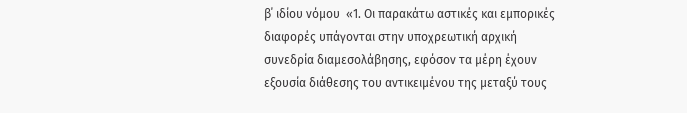β΄ ιδίου νόμου  «1. Οι παρακάτω αστικές και εμπορικές διαφορές υπάγονται στην υποχρεωτική αρχική συνεδρία διαμεσολάβησης, εφόσον τα μέρη έχουν εξουσία διάθεσης του αντικειμένου της μεταξύ τους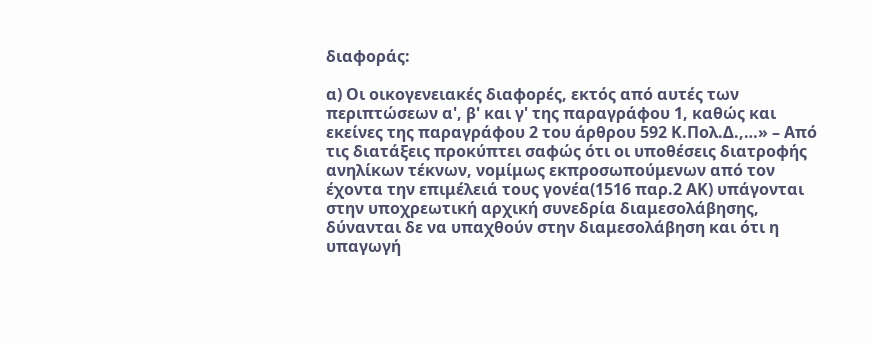διαφοράς:

α) Οι οικογενειακές διαφορές, εκτός από αυτές των περιπτώσεων α', β' και γ' της παραγράφου 1, καθώς και εκείνες της παραγράφου 2 του άρθρου 592 Κ.Πολ.Δ.,…» – Από τις διατάξεις προκύπτει σαφώς ότι οι υποθέσεις διατροφής ανηλίκων τέκνων, νομίμως εκπροσωπούμενων από τον έχοντα την επιμέλειά τους γονέα(1516 παρ.2 ΑΚ) υπάγονται στην υποχρεωτική αρχική συνεδρία διαμεσολάβησης, δύνανται δε να υπαχθούν στην διαμεσολάβηση και ότι η υπαγωγή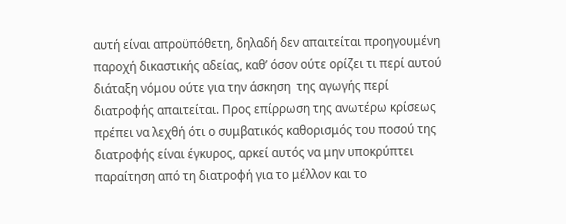αυτή είναι απροϋπόθετη, δηλαδή δεν απαιτείται προηγουμένη παροχή δικαστικής αδείας, καθ’ όσον ούτε ορίζει τι περί αυτού διάταξη νόμου ούτε για την άσκηση  της αγωγής περί διατροφής απαιτείται. Προς επίρρωση της ανωτέρω κρίσεως πρέπει να λεχθή ότι ο συμβατικός καθορισμός του ποσού της διατροφής είναι έγκυρος, αρκεί αυτός να μην υποκρύπτει παραίτηση από τη διατροφή για το μέλλον και το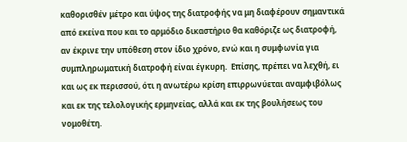καθορισθέν μέτρο και ύψος της διατροφής να μη διαφέρουν σημαντικά από εκείνα που και το αρμόδιο δικαστήριο θα καθόριζε ως διατροφή, αν έκρινε την υπόθεση στον ίδιο χρόνο, ενώ και η συμφωνία για συμπληρωματική διατροφή είναι έγκυρη.  Επίσης, πρέπει να λεχθή, ει και ως εκ περισσού, ότι η ανωτέρω κρίση επιρρωνύεται αναμφιβόλως και εκ της τελολογικής ερμηνείας, αλλά και εκ της βουλήσεως του νομοθέτη.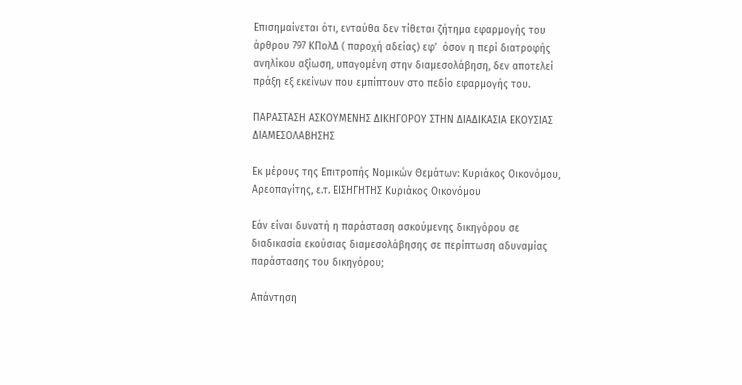Επισημαίνεται ότι, ενταύθα δεν τίθεται ζήτημα εφαρμογής του άρθρου 797 ΚΠολΔ ( παροχή αδείας) εφ’  όσον η περί διατροφής ανηλίκου αξίωση, υπαγομένη στην διαμεσολάβηση, δεν αποτελεί πράξη εξ εκείνων που εμπίπτουν στο πεδίο εφαρμογής του.

ΠΑΡΑΣΤΑΣΗ ΑΣΚΟΥΜΕΝΗΣ ΔΙΚΗΓΟΡΟΥ ΣΤΗΝ ΔΙΑΔΙΚΑΣΙΑ ΕΚΟΥΣΙΑΣ ΔΙΑΜΕΣΟΛΑΒΗΣΗΣ

Εκ μέρους της Επιτροπής Νομικών Θεμάτων: Κυριάκος Οικονόμου, Αρεοπαγίτης, ε.τ. ΕΙΣΗΓΗΤΗΣ Κυριάκος Οικονόμου

Εάν είναι δυνατή η παράσταση ασκούμενης δικηγόρου σε διαδικασία εκούσιας διαμεσολάβησης σε περίπτωση αδυναμίας παράστασης του δικηγόρου;

Απάντηση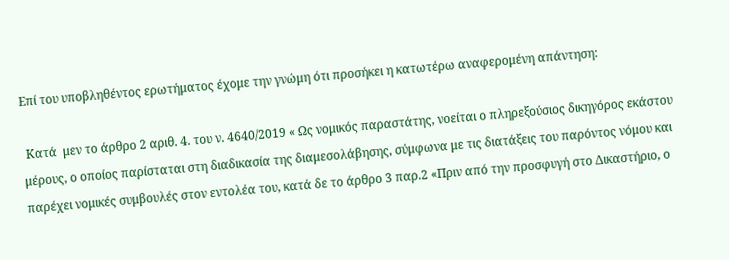Επί του υποβληθέντος ερωτήματος έχομε την γνώμη ότι προσήκει η κατωτέρω αναφερομένη απάντηση:

 Κατά  μεν το άρθρο 2 αριθ. 4. του ν. 4640/2019 « Ως νομικός παραστάτης, νοείται ο πληρεξούσιος δικηγόρος εκάστου μέρους, ο οποίος παρίσταται στη διαδικασία της διαμεσολάβησης, σύμφωνα με τις διατάξεις του παρόντος νόμου και παρέχει νομικές συμβουλές στον εντολέα του, κατά δε το άρθρο 3 παρ.2 «Πριν από την προσφυγή στο Δικαστήριο, ο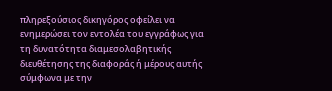πληρεξούσιος δικηγόρος οφείλει να ενημερώσει τον εντολέα του εγγράφως για τη δυνατότητα διαμεσολαβητικής διευθέτησης της διαφοράς ή μέρους αυτής σύμφωνα με την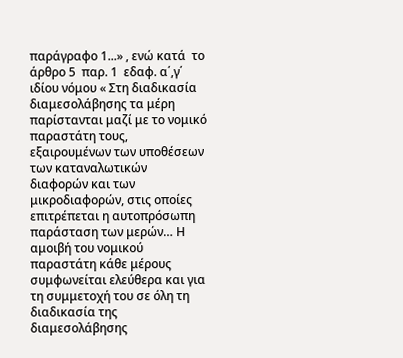παράγραφο 1...» , ενώ κατά  το άρθρο 5  παρ. 1  εδαφ. α΄,γ΄ ιδίου νόμου « Στη διαδικασία διαμεσολάβησης τα μέρη παρίστανται μαζί με το νομικό παραστάτη τους, εξαιρουμένων των υποθέσεων των καταναλωτικών διαφορών και των μικροδιαφορών, στις οποίες επιτρέπεται η αυτοπρόσωπη παράσταση των μερών… Η αμοιβή του νομικού παραστάτη κάθε μέρους συμφωνείται ελεύθερα και για τη συμμετοχή του σε όλη τη διαδικασία της διαμεσολάβησης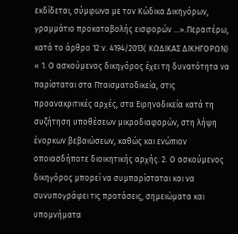εκδίδεται, σύμφωνα με τον Κώδικα Δικηγόρων, γραμμάτιο προκαταβολής εισφορών ...».Περαιτέρω, κατά το άρθρο 12 ν. 4194/2013( ΚΩΔΙΚΑΣ ΔΙΚΗΓΟΡΩΝ) « 1. Ο ασκούμενος δικηγόρος έχει τη δυνατότητα να παρίσταται στα Πταισματοδικεία, στις προανακριτικές αρχές, στα Ειρηνοδικεία κατά τη συζήτηση υποθέσεων μικροδιαφορών, στη λήψη ένορκων βεβαιώσεων, καθώς και ενώπιον οποιασδήποτε διοικητικής αρχής. 2. Ο ασκούμενος δικηγόρος μπορεί να συμπαρίσταται και να συνυπογράφει τις προτάσεις, σημειώματα και υπομνήματα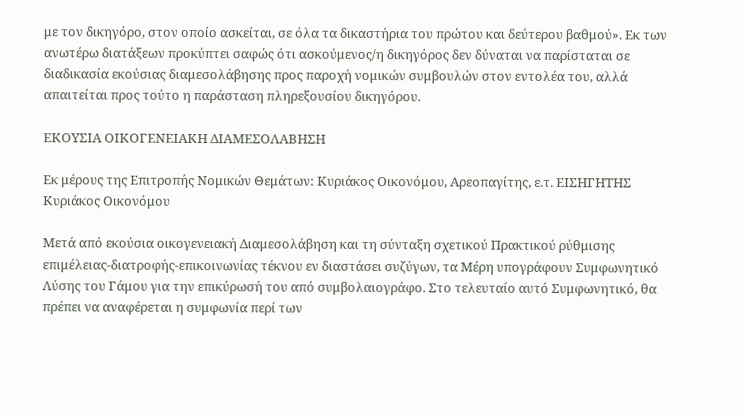με τον δικηγόρο, στον οποίο ασκείται, σε όλα τα δικαστήρια του πρώτου και δεύτερου βαθμού». Εκ των ανωτέρω διατάξεων προκύπτει σαφώς ότι ασκούμενος/η δικηγόρος δεν δύναται να παρίσταται σε διαδικασία εκούσιας διαμεσολάβησης προς παροχή νομικών συμβουλών στον εντολέα του, αλλά απαιτείται προς τούτο η παράσταση πληρεξουσίου δικηγόρου.

ΕΚΟΥΣΙΑ ΟΙΚΟΓΕΝΕΙΑΚΗ ΔΙΑΜΕΣΟΛΑΒΗΣΗ

Εκ μέρους της Επιτροπής Νομικών Θεμάτων: Κυριάκος Οικονόμου, Αρεοπαγίτης, ε.τ. ΕΙΣΗΓΗΤΗΣ Κυριάκος Οικονόμου

Μετά από εκούσια οικογενειακή Διαμεσολάβηση και τη σύνταξη σχετικού Πρακτικού ρύθμισης επιμέλειας-διατροφής-επικοινωνίας τέκνου εν διαστάσει συζύγων, τα Μέρη υπογράφουν Συμφωνητικό Λύσης του Γάμου για την επικύρωσή του από συμβολαιογράφο. Στο τελευταίο αυτό Συμφωνητικό, θα πρέπει να αναφέρεται η συμφωνία περί των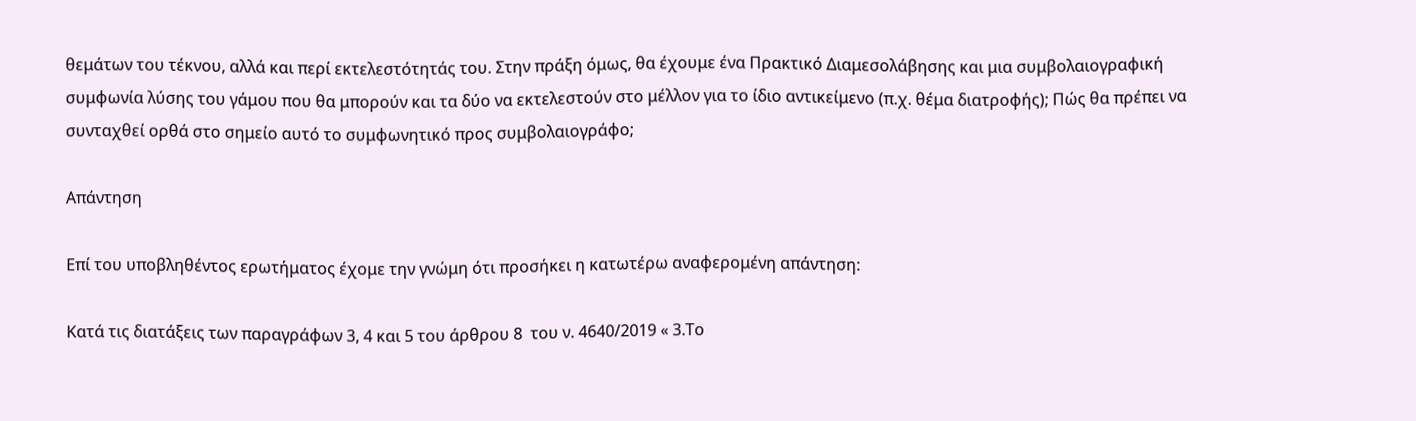θεμάτων του τέκνου, αλλά και περί εκτελεστότητάς του. Στην πράξη όμως, θα έχουμε ένα Πρακτικό Διαμεσολάβησης και μια συμβολαιογραφική συμφωνία λύσης του γάμου που θα μπορούν και τα δύο να εκτελεστούν στο μέλλον για το ίδιο αντικείμενο (π.χ. θέμα διατροφής); Πώς θα πρέπει να συνταχθεί ορθά στο σημείο αυτό το συμφωνητικό προς συμβολαιογράφο;

Απάντηση

Επί του υποβληθέντος ερωτήματος έχομε την γνώμη ότι προσήκει η κατωτέρω αναφερομένη απάντηση:

Κατά τις διατάξεις των παραγράφων 3, 4 και 5 του άρθρου 8  του ν. 4640/2019 « 3.Το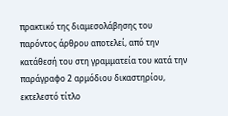πρακτικό της διαμεσολάβησης του παρόντος άρθρου αποτελεί, από την κατάθεσή του στη γραμματεία του κατά την παράγραφο 2 αρμόδιου δικαστηρίου, εκτελεστό τίτλο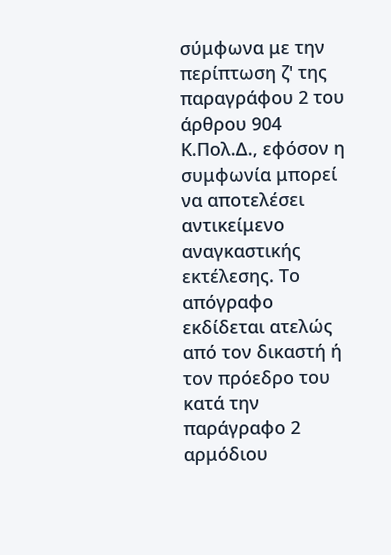σύμφωνα με την περίπτωση ζ' της παραγράφου 2 του άρθρου 904 Κ.Πολ.Δ., εφόσον η συμφωνία μπορεί να αποτελέσει αντικείμενο αναγκαστικής εκτέλεσης. Το απόγραφο εκδίδεται ατελώς από τον δικαστή ή τον πρόεδρο του κατά την παράγραφο 2 αρμόδιου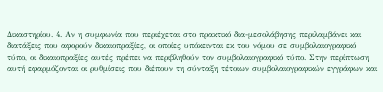Δικαστηρίου. 4. Αν η συμφωνία που περιέχεται στο πρακτικό δια-μεσολάβησης περιλαμβάνει και διατάξεις που αφορούν δικαιοπραξίες, οι οποίες υπόκεινται εκ του νόμου σε συμβολαιογραφικό τύπο, οι δικαιοπραξίες αυτές πρέπει να περιβληθούν τον συμβολαιογραφικό τύπο. Στην περίπτωση αυτή εφαρμόζονται οι ρυθμίσεις που διέπουν τη σύνταξη τέτοιων συμβολαιογραφικών εγγράφων και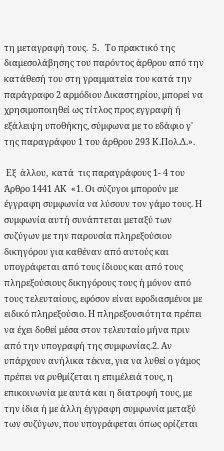τη μεταγραφή τους.  5.   Το πρακτικό της διαμεσολάβησης του παρόντος άρθρου από την κατάθεσή του στη γραμματεία του κατά την παράγραφο 2 αρμόδιου Δικαστηρίου, μπορεί να χρησιμοποιηθεί ως τίτλος προς εγγραφή ή εξάλειψη υποθήκης, σύμφωνα με το εδάφιο γ' της παραγράφου 1 του άρθρου 293 Κ.Πολ.Δ.».

 Εξ  άλλου,  κατά  τις παραγράφους 1- 4 του Άρθρο 1441 ΑΚ  «1. Οι σύζυγοι μπορούν με έγγραφη συμφωνία να λύσουν τον γάμο τους. Η συμφωνία αυτή συνάπτεται μεταξύ των συζύγων με την παρουσία πληρεξούσιου δικηγόρου για καθέναν από αυτούς και υπογράφεται από τους ίδιους και από τους πληρεξούσιους δικηγόρους τους ή μόνον από τους τελευταίους, εφόσον είναι εφοδιασμένοι με ειδικό πληρεξούσιο. Η πληρεξουσιότητα πρέπει να έχει δοθεί μέσα στον τελευταίο μήνα πριν από την υπογραφή της συμφωνίας.2. Αν υπάρχουν ανήλικα τέκνα, για να λυθεί ο γάμος πρέπει να ρυθμίζεται η επιμέλειά τους, η επικοινωνία με αυτά και η διατροφή τους, με την ίδια ή με άλλη έγγραφη συμφωνία μεταξύ των συζύγων, που υπογράφεται όπως ορίζεται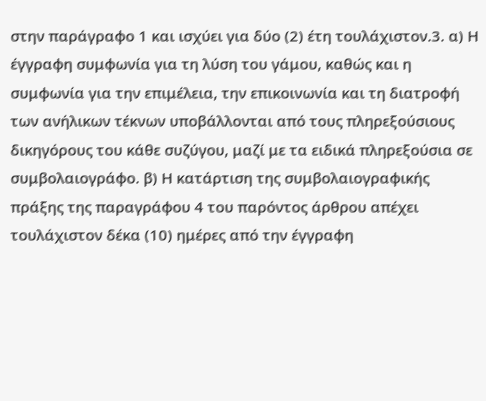στην παράγραφο 1 και ισχύει για δύο (2) έτη τουλάχιστον.3. α) Η έγγραφη συμφωνία για τη λύση του γάμου, καθώς και η συμφωνία για την επιμέλεια, την επικοινωνία και τη διατροφή των ανήλικων τέκνων υποβάλλονται από τους πληρεξούσιους δικηγόρους του κάθε συζύγου, μαζί με τα ειδικά πληρεξούσια σε συμβολαιογράφο. β) Η κατάρτιση της συμβολαιογραφικής πράξης της παραγράφου 4 του παρόντος άρθρου απέχει τουλάχιστον δέκα (10) ημέρες από την έγγραφη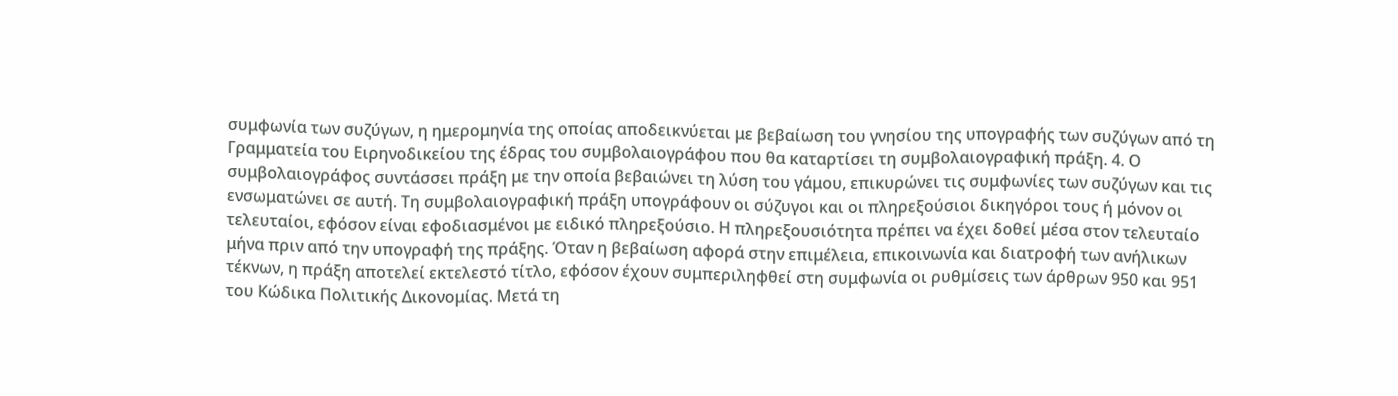συμφωνία των συζύγων, η ημερομηνία της οποίας αποδεικνύεται με βεβαίωση του γνησίου της υπογραφής των συζύγων από τη Γραμματεία του Ειρηνοδικείου της έδρας του συμβολαιογράφου που θα καταρτίσει τη συμβολαιογραφική πράξη. 4. Ο συμβολαιογράφος συντάσσει πράξη με την οποία βεβαιώνει τη λύση του γάμου, επικυρώνει τις συμφωνίες των συζύγων και τις ενσωματώνει σε αυτή. Τη συμβολαιογραφική πράξη υπογράφουν οι σύζυγοι και οι πληρεξούσιοι δικηγόροι τους ή μόνον οι τελευταίοι, εφόσον είναι εφοδιασμένοι με ειδικό πληρεξούσιο. Η πληρεξουσιότητα πρέπει να έχει δοθεί μέσα στον τελευταίο μήνα πριν από την υπογραφή της πράξης. Όταν η βεβαίωση αφορά στην επιμέλεια, επικοινωνία και διατροφή των ανήλικων τέκνων, η πράξη αποτελεί εκτελεστό τίτλο, εφόσον έχουν συμπεριληφθεί στη συμφωνία οι ρυθμίσεις των άρθρων 950 και 951 του Κώδικα Πολιτικής Δικονομίας. Μετά τη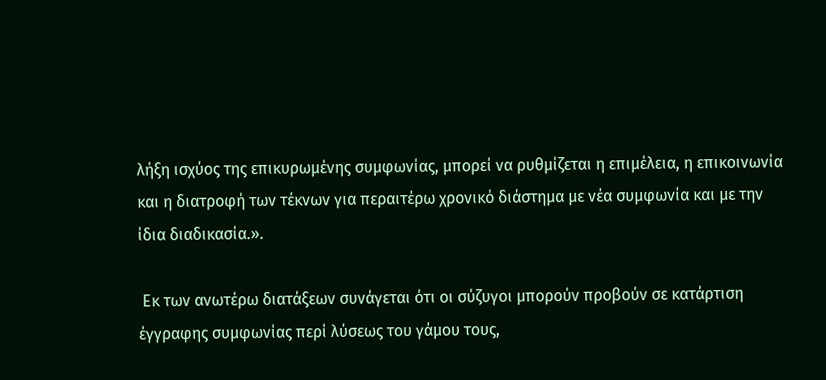λήξη ισχύος της επικυρωμένης συμφωνίας, μπορεί να ρυθμίζεται η επιμέλεια, η επικοινωνία και η διατροφή των τέκνων για περαιτέρω χρονικό διάστημα με νέα συμφωνία και με την ίδια διαδικασία.».

 Εκ των ανωτέρω διατάξεων συνάγεται ότι οι σύζυγοι μπορούν προβούν σε κατάρτιση έγγραφης συμφωνίας περί λύσεως του γάμου τους,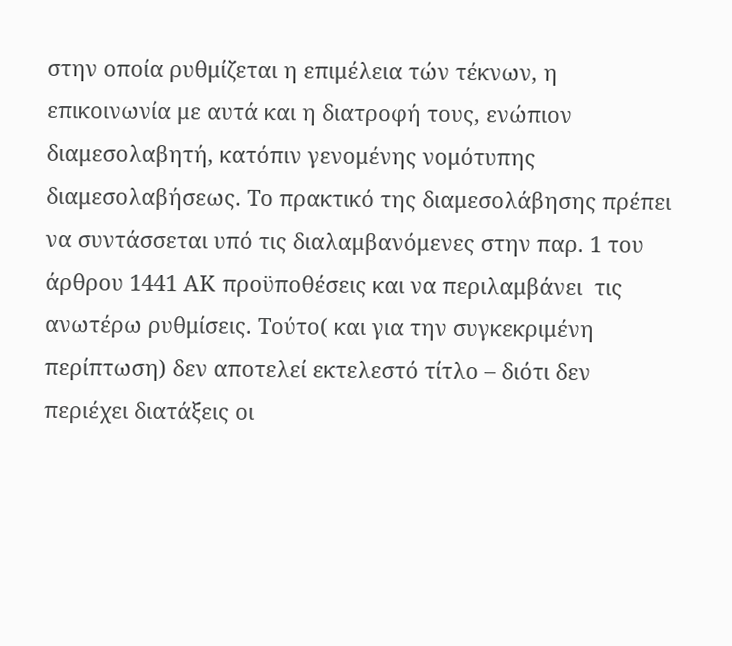στην οποία ρυθμίζεται η επιμέλεια τών τέκνων, η επικοινωνία με αυτά και η διατροφή τους, ενώπιον διαμεσολαβητή, κατόπιν γενομένης νομότυπης διαμεσολαβήσεως. Το πρακτικό της διαμεσολάβησης πρέπει να συντάσσεται υπό τις διαλαμβανόμενες στην παρ. 1 του άρθρου 1441 ΑΚ προϋποθέσεις και να περιλαμβάνει  τις ανωτέρω ρυθμίσεις. Τούτο( και για την συγκεκριμένη περίπτωση) δεν αποτελεί εκτελεστό τίτλο – διότι δεν περιέχει διατάξεις οι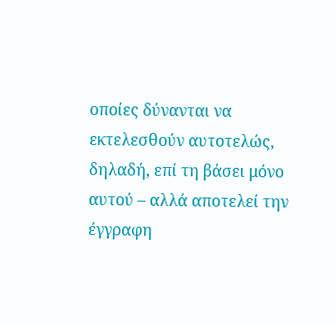οποίες δύνανται να εκτελεσθούν αυτοτελώς, δηλαδή, επί τη βάσει μόνο αυτού – αλλά αποτελεί την έγγραφη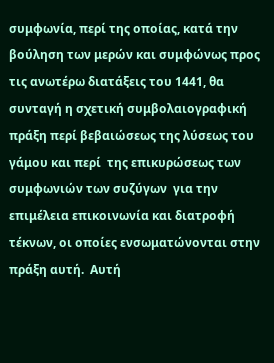συμφωνία, περί της οποίας, κατά την βούληση των μερών και συμφώνως προς τις ανωτέρω διατάξεις του 1441, θα συνταγή η σχετική συμβολαιογραφική πράξη περί βεβαιώσεως της λύσεως του γάμου και περί  της επικυρώσεως των συμφωνιών των συζύγων  για την επιμέλεια επικοινωνία και διατροφή τέκνων, οι οποίες ενσωματώνονται στην πράξη αυτή.  Αυτή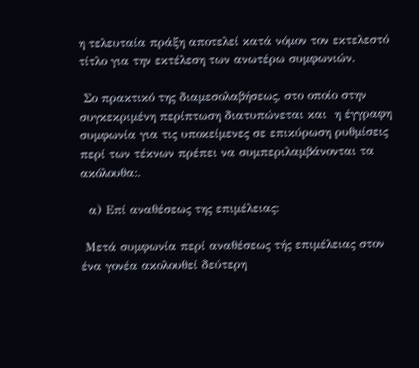η τελευταία πράξη αποτελεί κατά νόμον τον εκτελεστό τίτλο για την εκτέλεση των ανωτέρω συμφωνιών.

 Σο πρακτικό της διαμεσολαβήσεως, στο οποίο στην συγκεκριμένη περίπτωση διατυπώνεται και  η έγγραφη συμφωνία για τις υποκείμενες σε επικύρωση ρυθμίσεις περί των τέκνων πρέπει να συμπεριλαμβάνονται τα ακόλουθα:.

  α) Επί αναθέσεως της επιμέλειας:

 Μετά συμφωνία περί αναθέσεως τής επιμέλειας στον ένα γονέα ακολουθεί δεύτερη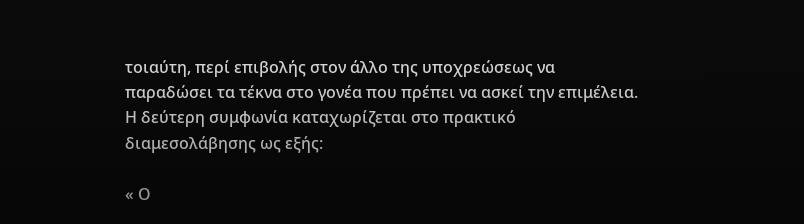τοιαύτη, περί επιβολής στον άλλο της υποχρεώσεως να παραδώσει τα τέκνα στο γονέα που πρέπει να ασκεί την επιμέλεια. Η δεύτερη συμφωνία καταχωρίζεται στο πρακτικό διαμεσολάβησης ως εξής:

« Ο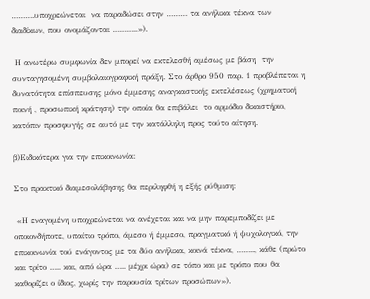……….υποχρεώνεται  να παραδώσει στην ……… τα ανήλικα τέκνα των διαδίκων, που ονομάζονται ………..»).

 Η ανωτέρω συμφωνία δεν μπορεί να εκτελεσθή αμέσως με βάση  την συνταγησομένη συμβολαιογραφική πράξη. Στο άρθρο 950 παρ. 1 προβλέπεται η δυνατότητα επίσπευσης μόνο έμμεσης αναγκαστικής εκτελέσεως (χρηματική ποινή , προσωπική κράτηση) την οποία θα επιβάλει  το αρμόδιο δικαστήριο, κατόπιν προσφυγής σε αυτό με την κατάλληλη προς τούτο αίτηση.

β)Ειδικότερα για την επικοινωνία:

Στο πρακτικό διαμεσολάβησης θα περιληφθή η εξής ρύθμιση:

 «Η εναγομένη υποχρεώνεται να ανέχεται και να μην παρεμποδίζει με οποιονδήποτε, υπαίτιο τρόπο, άμεσο ή έμμεσο, πραγματικό ή ψυχολογικό, την επικοινωνία τού ενάγοντος με τα δύο ανήλικα, κοινά τέκνα, …….., κάθε (πρώτο και τρίτο ….. και, από ώρα ….. μέχρι ώρα) σε τόπο και με τρόπο που θα καθορίζει ο ίδιος, χωρίς την παρουσία τρίτων προσώπων»).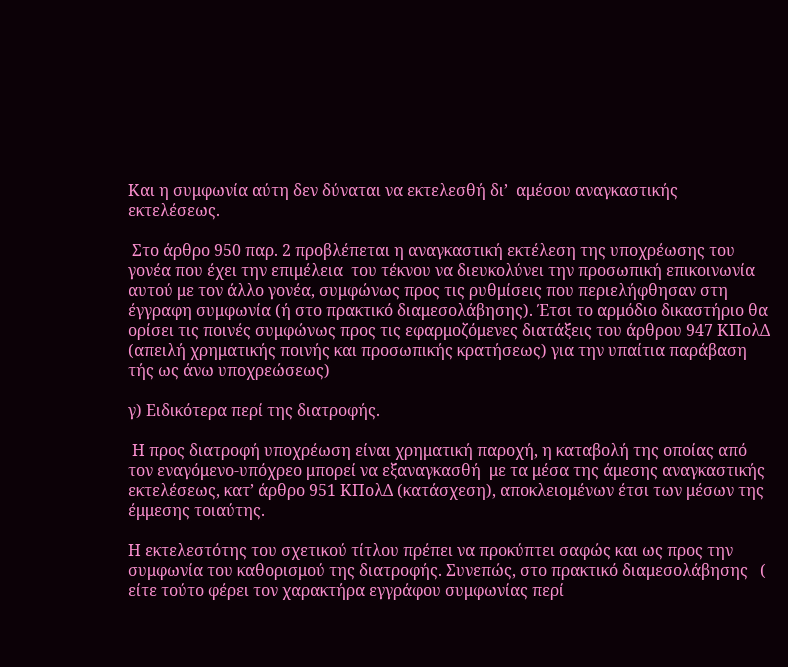Και η συμφωνία αύτη δεν δύναται να εκτελεσθή δι’  αμέσου αναγκαστικής εκτελέσεως.

 Στο άρθρο 950 παρ. 2 προβλέπεται η αναγκαστική εκτέλεση της υποχρέωσης του γονέα που έχει την επιμέλεια  του τέκνου να διευκολύνει την προσωπική επικοινωνία αυτού με τον άλλο γονέα, συμφώνως προς τις ρυθμίσεις που περιελήφθησαν στη έγγραφη συμφωνία (ή στο πρακτικό διαμεσολάβησης). Έτσι το αρμόδιο δικαστήριο θα ορίσει τις ποινές συμφώνως προς τις εφαρμοζόμενες διατάξεις του άρθρου 947 ΚΠολΔ (απειλή χρηματικής ποινής και προσωπικής κρατήσεως) για την υπαίτια παράβαση τής ως άνω υποχρεώσεως)

γ) Ειδικότερα περί της διατροφής.

 Η προς διατροφή υποχρέωση είναι χρηματική παροχή, η καταβολή της οποίας από τον εναγόμενο-υπόχρεο μπορεί να εξαναγκασθή  με τα μέσα της άμεσης αναγκαστικής εκτελέσεως, κατ’ άρθρο 951 ΚΠολΔ (κατάσχεση), αποκλειομένων έτσι των μέσων της έμμεσης τοιαύτης.

Η εκτελεστότης του σχετικού τίτλου πρέπει να προκύπτει σαφώς και ως προς την συμφωνία του καθορισμού της διατροφής. Συνεπώς, στο πρακτικό διαμεσολάβησης   ( είτε τούτο φέρει τον χαρακτήρα εγγράφου συμφωνίας περί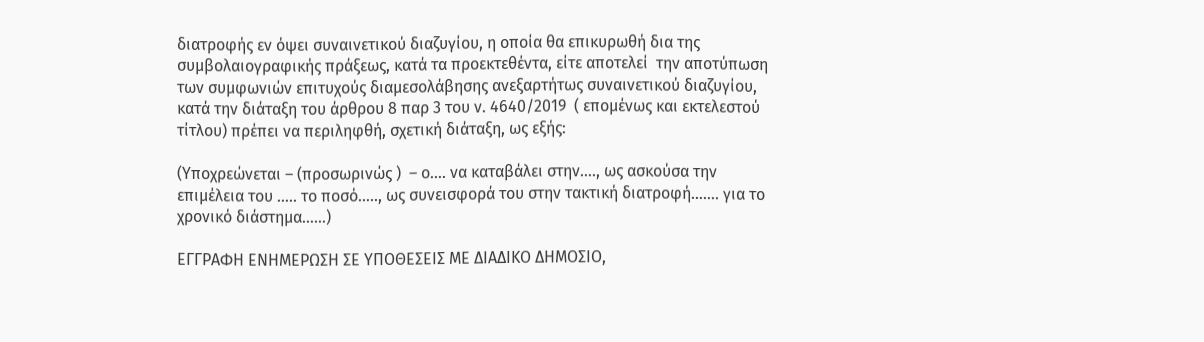διατροφής εν όψει συναινετικού διαζυγίου, η οποία θα επικυρωθή δια της συμβολαιογραφικής πράξεως, κατά τα προεκτεθέντα, είτε αποτελεί  την αποτύπωση των συμφωνιών επιτυχούς διαμεσολάβησης ανεξαρτήτως συναινετικού διαζυγίου, κατά την διάταξη του άρθρου 8 παρ 3 του ν. 4640/2019  ( επομένως και εκτελεστού τίτλου) πρέπει να περιληφθή, σχετική διάταξη, ως εξής:

(Υποχρεώνεται – (προσωρινώς )  – ο…. να καταβάλει στην…., ως ασκούσα την επιμέλεια του ….. το ποσό….., ως συνεισφορά του στην τακτική διατροφή……. για το χρονικό διάστημα……)

ΕΓΓΡΑΦΗ ΕΝΗΜΕΡΩΣΗ ΣΕ ΥΠΟΘΕΣΕΙΣ ΜΕ ΔΙΑΔΙΚΟ ΔΗΜΟΣΙΟ,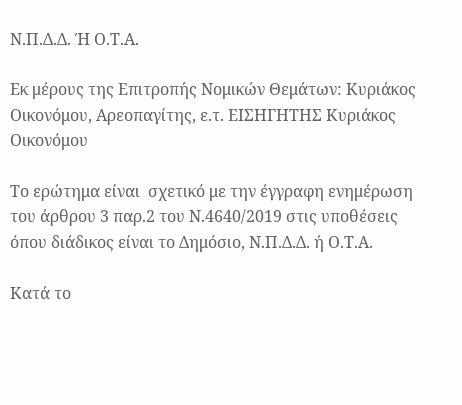Ν.Π.Δ.Δ. Ή Ο.Τ.Α.

Εκ μέρους της Επιτροπής Νομικών Θεμάτων: Κυριάκος Οικονόμου, Αρεοπαγίτης, ε.τ. ΕΙΣΗΓΗΤΗΣ Κυριάκος Οικονόμου

Το ερώτημα είναι  σχετικό με την έγγραφη ενημέρωση του άρθρου 3 παρ.2 του Ν.4640/2019 στις υποθέσεις όπου διάδικος είναι το Δημόσιο, Ν.Π.Δ.Δ. ή Ο.Τ.Α.

Κατά το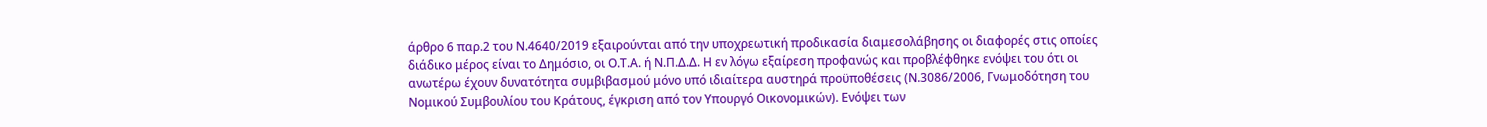άρθρο 6 παρ.2 του Ν.4640/2019 εξαιρούνται από την υποχρεωτική προδικασία διαμεσολάβησης οι διαφορές στις οποίες διάδικο μέρος είναι το Δημόσιο, οι Ο.Τ.Α. ή Ν.Π.Δ.Δ. Η εν λόγω εξαίρεση προφανώς και προβλέφθηκε ενόψει του ότι οι ανωτέρω έχουν δυνατότητα συμβιβασμού μόνο υπό ιδιαίτερα αυστηρά προϋποθέσεις (Ν.3086/2006, Γνωμοδότηση του Νομικού Συμβουλίου του Κράτους, έγκριση από τον Υπουργό Οικονομικών). Ενόψει των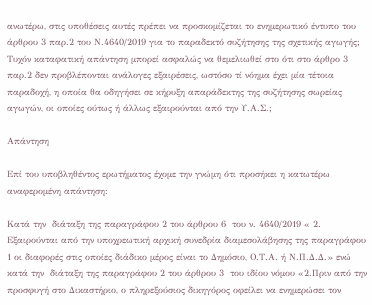ανωτέρω, στις υποθέσεις αυτές πρέπει να προσκομίζεται το ενημερωτικό έντυπο του άρθρου 3 παρ.2 του Ν.4640/2019 για το παραδεκτό συζήτησης της σχετικής αγωγής; Τυχόν καταφατική απάντηση μπορεί ασφαλώς να θεμελιωθεί στο ότι στο άρθρο 3 παρ.2 δεν προβλέπονται ανάλογες εξαιρέσεις, ωστόσο τί νόημα έχει μία τέτοια παραδοχή, η οποία θα οδηγήσει σε κήρυξη απαράδεκτης της συζήτησης σωρείας αγωγών, οι οποίες ούτως ή άλλως εξαιρούνται από την Υ.Α.Σ.;

Απάντηση

Επί του υποβληθέντος ερωτήματος έχομε την γνώμη ότι προσήκει η κατωτέρω αναφερομένη απάντηση:

Κατά την  διάταξη της παραγράφου 2 του άρθρου 6  του ν. 4640/2019 « 2. Εξαιρούνται από την υποχρεωτική αρχική συνεδρία διαμεσολάβησης της παραγράφου 1 οι διαφορές στις οποίες διάδικο μέρος είναι το Δημόσιο, Ο.Τ.Α. ή Ν.Π.Δ.Δ.» ενώ κατά την  διάταξη της παραγράφου 2 του άρθρου 3  του ιδίου νόμου «2.Πριν από την προσφυγή στο Δικαστήριο, ο πληρεξούσιος δικηγόρος οφείλει να ενημερώσει τον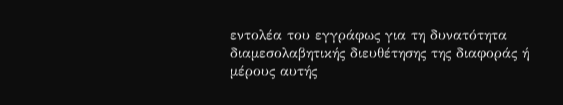εντολέα του εγγράφως για τη δυνατότητα διαμεσολαβητικής διευθέτησης της διαφοράς ή μέρους αυτής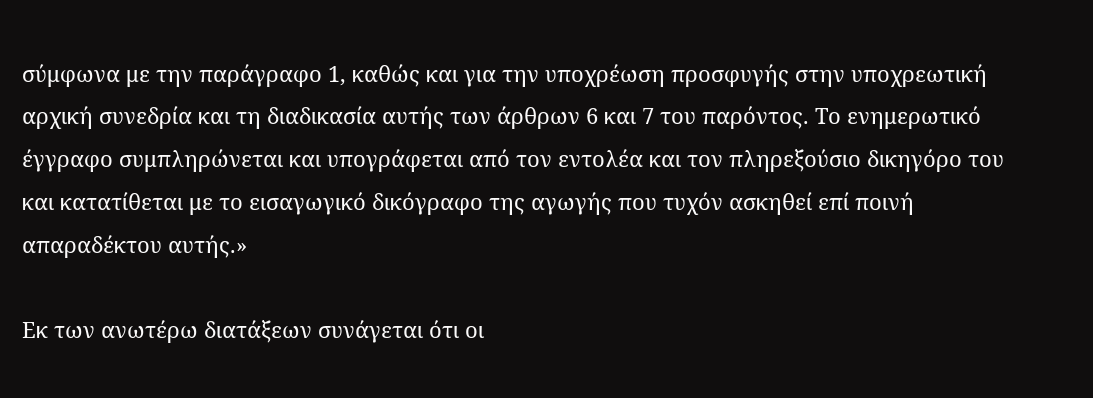σύμφωνα με την παράγραφο 1, καθώς και για την υποχρέωση προσφυγής στην υποχρεωτική αρχική συνεδρία και τη διαδικασία αυτής των άρθρων 6 και 7 του παρόντος. Το ενημερωτικό έγγραφο συμπληρώνεται και υπογράφεται από τον εντολέα και τον πληρεξούσιο δικηγόρο του και κατατίθεται με το εισαγωγικό δικόγραφο της αγωγής που τυχόν ασκηθεί επί ποινή απαραδέκτου αυτής.»

Εκ των ανωτέρω διατάξεων συνάγεται ότι οι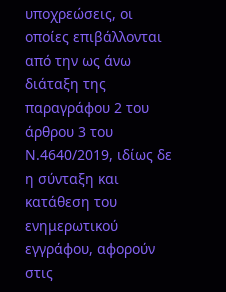υποχρεώσεις, οι οποίες επιβάλλονται από την ως άνω διάταξη της παραγράφου 2 του άρθρου 3 του Ν.4640/2019, ιδίως δε η σύνταξη και κατάθεση του ενημερωτικού εγγράφου, αφορούν  στις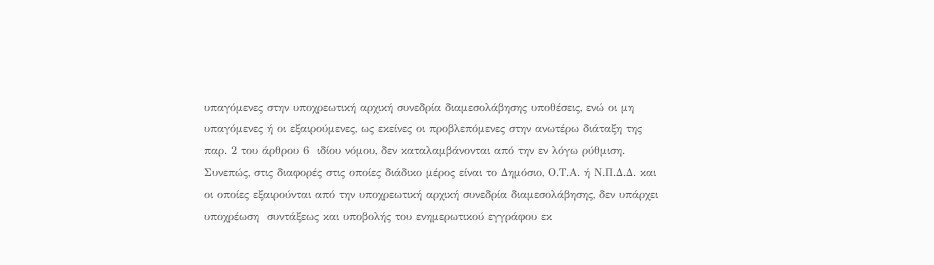υπαγόμενες στην υποχρεωτική αρχική συνεδρία διαμεσολάβησης υποθέσεις, ενώ οι μη υπαγόμενες ή οι εξαιρούμενες, ως εκείνες οι προβλεπόμενες στην ανωτέρω διάταξη της παρ. 2 του άρθρου 6  ιδίου νόμου, δεν καταλαμβάνονται από την εν λόγω ρύθμιση. Συνεπώς, στις διαφορές στις οποίες διάδικο μέρος είναι το Δημόσιο, Ο.Τ.Α. ή Ν.Π.Δ.Δ. και οι οποίες εξαιρούνται από την υποχρεωτική αρχική συνεδρία διαμεσολάβησης, δεν υπάρχει υποχρέωση  συντάξεως και υποβολής του ενημερωτικού εγγράφου εκ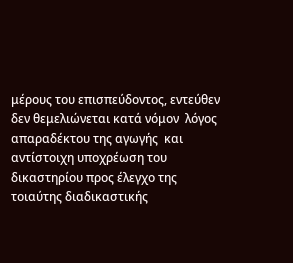μέρους του επισπεύδοντος, εντεύθεν δεν θεμελιώνεται κατά νόμον  λόγος απαραδέκτου της αγωγής  και αντίστοιχη υποχρέωση του δικαστηρίου προς έλεγχο της τοιαύτης διαδικαστικής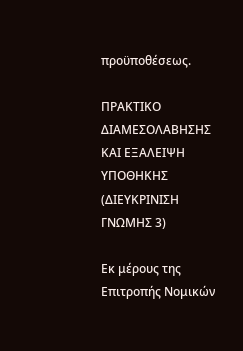προϋποθέσεως.

ΠΡΑΚΤΙΚΟ ΔΙΑΜΕΣΟΛΑΒΗΣΗΣ ΚΑΙ ΕΞΑΛΕΙΨΗ ΥΠΟΘΗΚΗΣ (ΔΙΕΥΚΡΙΝΙΣΗ ΓΝΩΜΗΣ 3)

Εκ μέρους της Επιτροπής Νομικών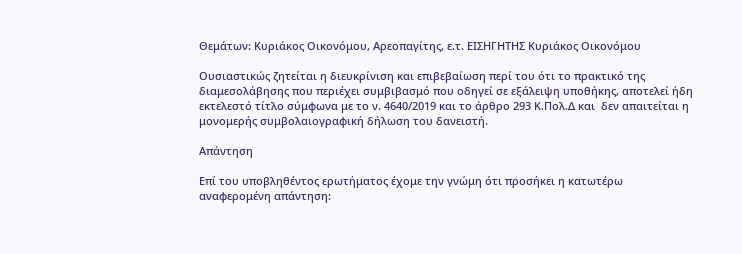Θεμάτων: Κυριάκος Οικονόμου, Αρεοπαγίτης, ε.τ. ΕΙΣΗΓΗΤΗΣ Κυριάκος Οικονόμου

Ουσιαστικώς ζητείται η διευκρίνιση και επιβεβαίωση περί του ότι το πρακτικό της διαμεσολάβησης που περιέχει συμβιβασμό που οδηγεί σε εξάλειψη υποθήκης, αποτελεί ήδη εκτελεστό τίτλο σύμφωνα με το ν. 4640/2019 και το άρθρο 293 Κ.Πολ.Δ και  δεν απαιτείται η μονομερής συμβολαιογραφική δήλωση του δανειστή.

Απάντηση

Επί του υποβληθέντος ερωτήματος έχομε την γνώμη ότι προσήκει η κατωτέρω αναφερομένη απάντηση: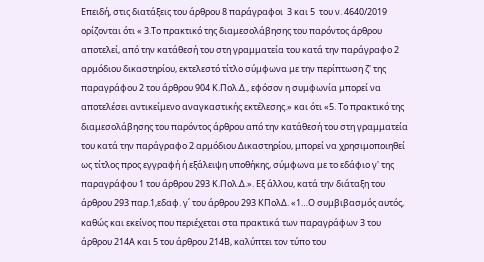Επειδή, στις διατάξεις του άρθρου 8 παράγραφοι  3 και 5  του ν. 4640/2019 ορίζονται ότι « 3.Το πρακτικό της διαμεσολάβησης του παρόντος άρθρου αποτελεί, από την κατάθεσή του στη γραμματεία του κατά την παράγραφο 2 αρμόδιου δικαστηρίου, εκτελεστό τίτλο σύμφωνα με την περίπτωση ζ' της παραγράφου 2 του άρθρου 904 Κ.Πολ.Δ., εφόσον η συμφωνία μπορεί να αποτελέσει αντικείμενο αναγκαστικής εκτέλεσης.» και ότι «5. Το πρακτικό της διαμεσολάβησης του παρόντος άρθρου από την κατάθεσή του στη γραμματεία του κατά την παράγραφο 2 αρμόδιου Δικαστηρίου, μπορεί να χρησιμοποιηθεί ως τίτλος προς εγγραφή ή εξάλειψη υποθήκης, σύμφωνα με το εδάφιο γ' της παραγράφου 1 του άρθρου 293 Κ.Πολ.Δ.». Εξ άλλου, κατά την διάταξη του άρθρου 293 παρ.1,εδαφ. γ΄ του άρθρου 293 ΚΠολΔ. «1…Ο συμβιβασμός αυτός, καθώς και εκείνος που περιέχεται στα πρακτικά των παραγράφων 3 του άρθρου 214Α και 5 του άρθρου 214Β, καλύπτει τον τύπο του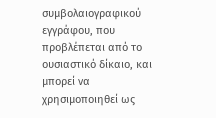συμβολαιογραφικού εγγράφου, που προβλέπεται από το ουσιαστικό δίκαιο, και μπορεί να χρησιμοποιηθεί ως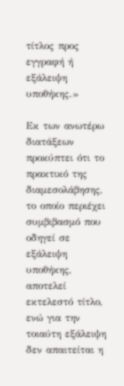τίτλος προς εγγραφή ή εξάλειψη υποθήκης.»

Εκ των ανωτέρω  διατάξεων προκύπτει ότι το πρακτικό της διαμεσολάβησης, το οποίο περιέχει συμβιβασμό που οδηγεί σε εξάλειψη υποθήκης,  αποτελεί εκτελεστό τίτλο, ενώ για την τοιαύτη εξάλειψη δεν απαιτείται η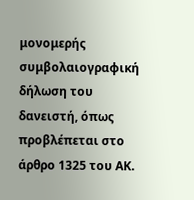μονομερής συμβολαιογραφική δήλωση του δανειστή, όπως προβλέπεται στο άρθρο 1325 του ΑΚ.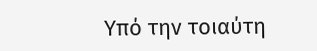Υπό την τοιαύτη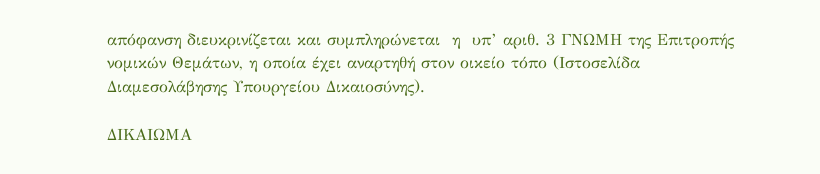απόφανση διευκρινίζεται και συμπληρώνεται  η  υπ’ αριθ. 3 ΓΝΩΜΗ της Επιτροπής νομικών Θεμάτων, η οποία έχει αναρτηθή στον οικείο τόπο (Ιστοσελίδα Διαμεσολάβησης Υπουργείου Δικαιοσύνης).

ΔΙΚΑΙΩΜΑ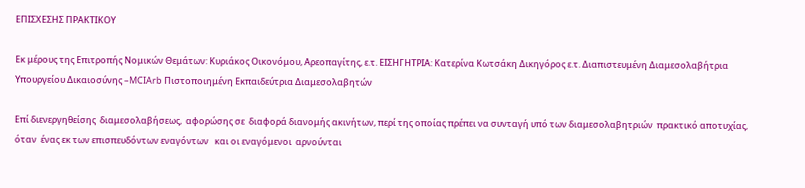ΕΠΙΣΧΕΣΗΣ ΠΡΑΚΤΙΚΟΥ

Εκ μέρους της Επιτροπής Νομικών Θεμάτων: Κυριάκος Οικονόμου, Αρεοπαγίτης, ε.τ. ΕΙΣΗΓΗΤΡΙΑ: Κατερίνα Κωτσάκη Δικηγόρος ε.τ. Διαπιστευμένη Διαμεσολαβήτρια Υπουργείου Δικαιοσύνης –MCIArb Πιστοποιημένη Εκπαιδεύτρια Διαμεσολαβητών

Επί διενεργηθείσης  διαμεσολαβήσεως,  αφορώσης σε  διαφορά διανομής ακινήτων, περί της οποίας πρέπει να συνταγή υπό των διαμεσολαβητριών  πρακτικό αποτυχίας, όταν  ένας εκ των επισπευδόντων εναγόντων   και οι εναγόμενοι  αρνούνται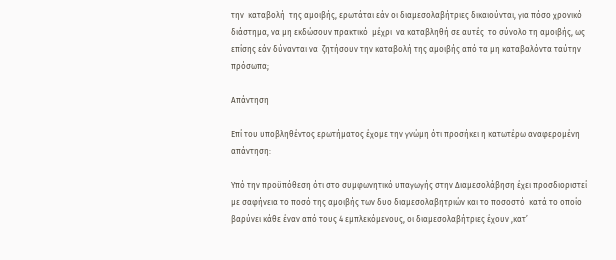την  καταβολή  της αμοιβής, ερωτάται εάν οι διαμεσολαβήτριες δικαιούνται, για πόσο χρονικό διάστημα, να μη εκδώσουν πρακτικό  μέχρι  να καταβληθή σε αυτές  το σύνολο τη αμοιβής, ως επίσης εάν δύνανται να  ζητήσουν την καταβολή της αμοιβής από τα μη καταβαλόντα ταύτην πρόσωπα;

Απάντηση

Επί του υποβληθέντος ερωτήματος έχομε την γνώμη ότι προσήκει η κατωτέρω αναφερομένη απάντηση:

Υπό την προϋπόθεση ότι στο συμφωνητικό υπαγωγής στην Διαμεσολάβηση έχει προσδιοριστεί με σαφήνεια το ποσό της αμοιβής των δυο διαμεσολαβητριών και το ποσοστό  κατά το οποίο βαρύνει κάθε έναν από τους 4 εμπλεκόμενους, οι διαμεσολαβήτριες έχουν ,κατ’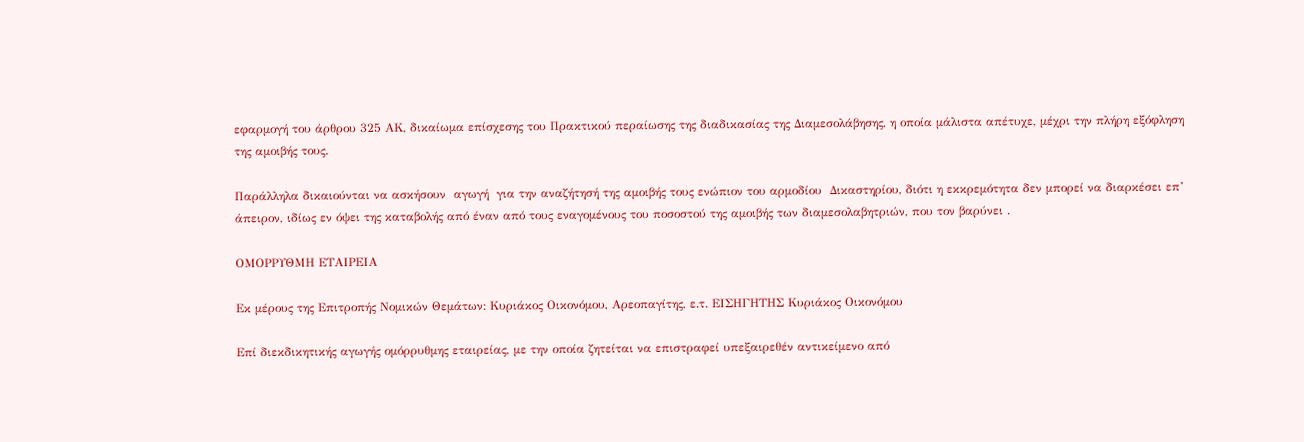εφαρμογή του άρθρου 325 ΑΚ, δικαίωμα επίσχεσης του Πρακτικού περαίωσης της διαδικασίας της Διαμεσολάβησης, η οποία μάλιστα απέτυχε, μέχρι την πλήρη εξόφληση της αμοιβής τους.

Παράλληλα δικαιούνται να ασκήσουν  αγωγή  για την αναζήτησή της αμοιβής τους ενώπιον του αρμοδίου  Δικαστηρίου, διότι η εκκρεμότητα δεν μπορεί να διαρκέσει επ’ άπειρον, ιδίως εν όψει της καταβολής από έναν από τους εναγομένους του ποσοστού της αμοιβής των διαμεσολαβητριών, που τον βαρύνει .

ΟΜΟΡΡΥΘΜΗ ΕΤΑΙΡΕΙΑ

Εκ μέρους της Επιτροπής Νομικών Θεμάτων: Κυριάκος Οικονόμου, Αρεοπαγίτης, ε.τ. ΕΙΣΗΓΗΤΗΣ Κυριάκος Οικονόμου

Επί διεκδικητικής αγωγής ομόρρυθμης εταιρείας, με την οποία ζητείται να επιστραφεί υπεξαιρεθέν αντικείμενο από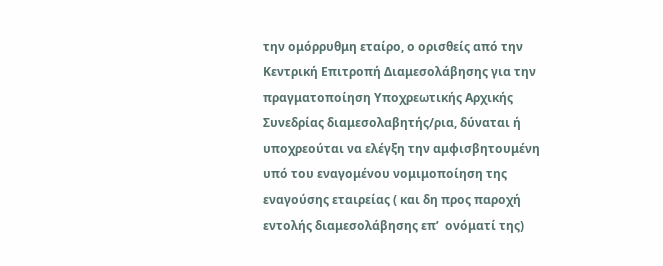την ομόρρυθμη εταίρο, ο ορισθείς από την Κεντρική Επιτροπή Διαμεσολάβησης για την πραγματοποίηση Υποχρεωτικής Αρχικής Συνεδρίας διαμεσολαβητής/ρια, δύναται ή  υποχρεούται να ελέγξη την αμφισβητουμένη υπό του εναγομένου νομιμοποίηση της εναγούσης εταιρείας ( και δη προς παροχή εντολής διαμεσολάβησης επ’  ονόματί της)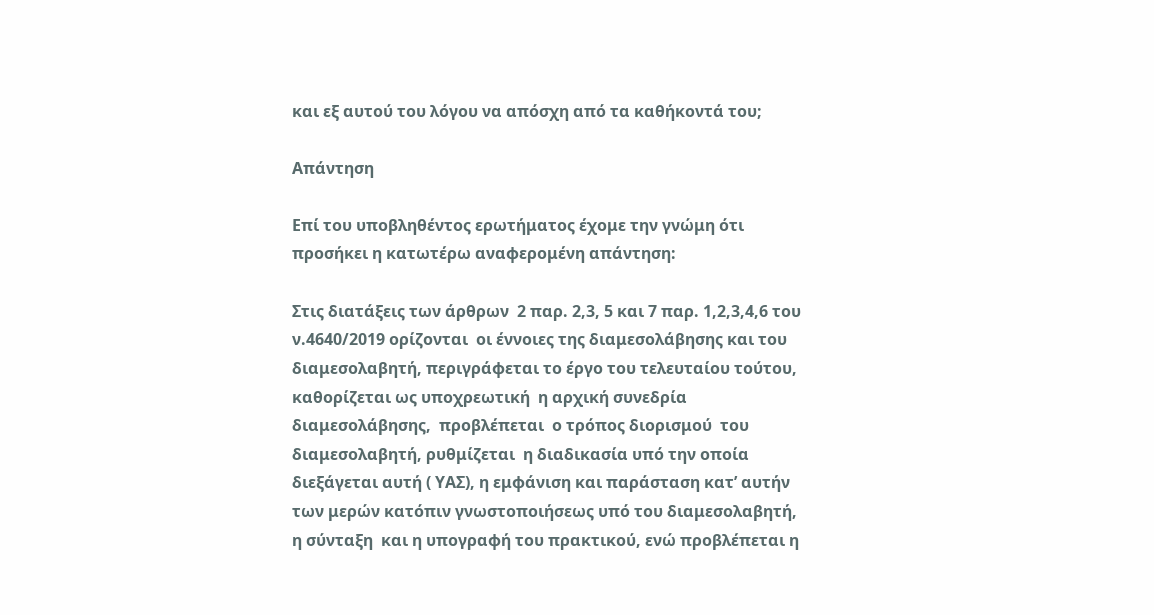και εξ αυτού του λόγου να απόσχη από τα καθήκοντά του;

Απάντηση

Επί του υποβληθέντος ερωτήματος έχομε την γνώμη ότι προσήκει η κατωτέρω αναφερομένη απάντηση:

Στις διατάξεις των άρθρων  2 παρ. 2,3, 5 και 7 παρ. 1,2,3,4,6 του ν.4640/2019 ορίζονται  οι έννοιες της διαμεσολάβησης και του διαμεσολαβητή, περιγράφεται το έργο του τελευταίου τούτου, καθορίζεται ως υποχρεωτική  η αρχική συνεδρία διαμεσολάβησης,  προβλέπεται  ο τρόπος διορισμού  του διαμεσολαβητή, ρυθμίζεται  η διαδικασία υπό την οποία διεξάγεται αυτή ( ΥΑΣ), η εμφάνιση και παράσταση κατ’ αυτήν των μερών κατόπιν γνωστοποιήσεως υπό του διαμεσολαβητή, η σύνταξη  και η υπογραφή του πρακτικού, ενώ προβλέπεται η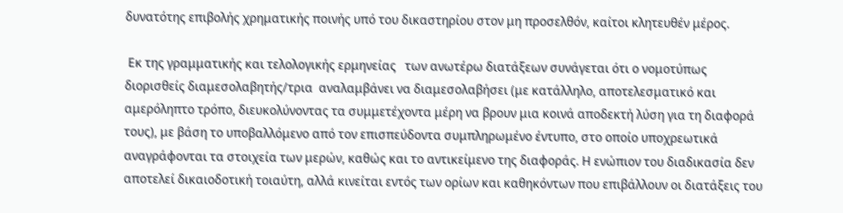δυνατότης επιβολής χρηματικής ποινής υπό του δικαστηρίου στον μη προσελθόν, καίτοι κλητευθέν μέρος.

 Εκ της γραμματικής και τελολογικής ερμηνείας   των ανωτέρω διατάξεων συνάγεται ότι ο νομοτύπως διορισθείς διαμεσολαβητής/τρια  αναλαμβάνει να διαμεσολαβήσει (με κατάλληλο, αποτελεσματικό και αμερόληπτο τρόπο, διευκολύνοντας τα συμμετέχοντα μέρη να βρουν μια κοινά αποδεκτή λύση για τη διαφορά τους), με βάση το υποβαλλόμενο από τον επισπεύδοντα συμπληρωμένο έντυπο, στο οποίο υποχρεωτικά αναγράφονται τα στοιχεία των μερών, καθώς και το αντικείμενο της διαφοράς. Η ενώπιον του διαδικασία δεν αποτελεί δικαιοδοτική τοιαύτη, αλλά κινείται εντός των ορίων και καθηκόντων που επιβάλλουν οι διατάξεις του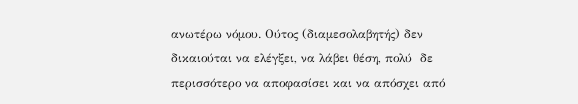ανωτέρω νόμου. Ούτος (διαμεσολαβητής) δεν δικαιούται να ελέγξει, να λάβει θέση, πολύ  δε περισσότερο να αποφασίσει και να απόσχει από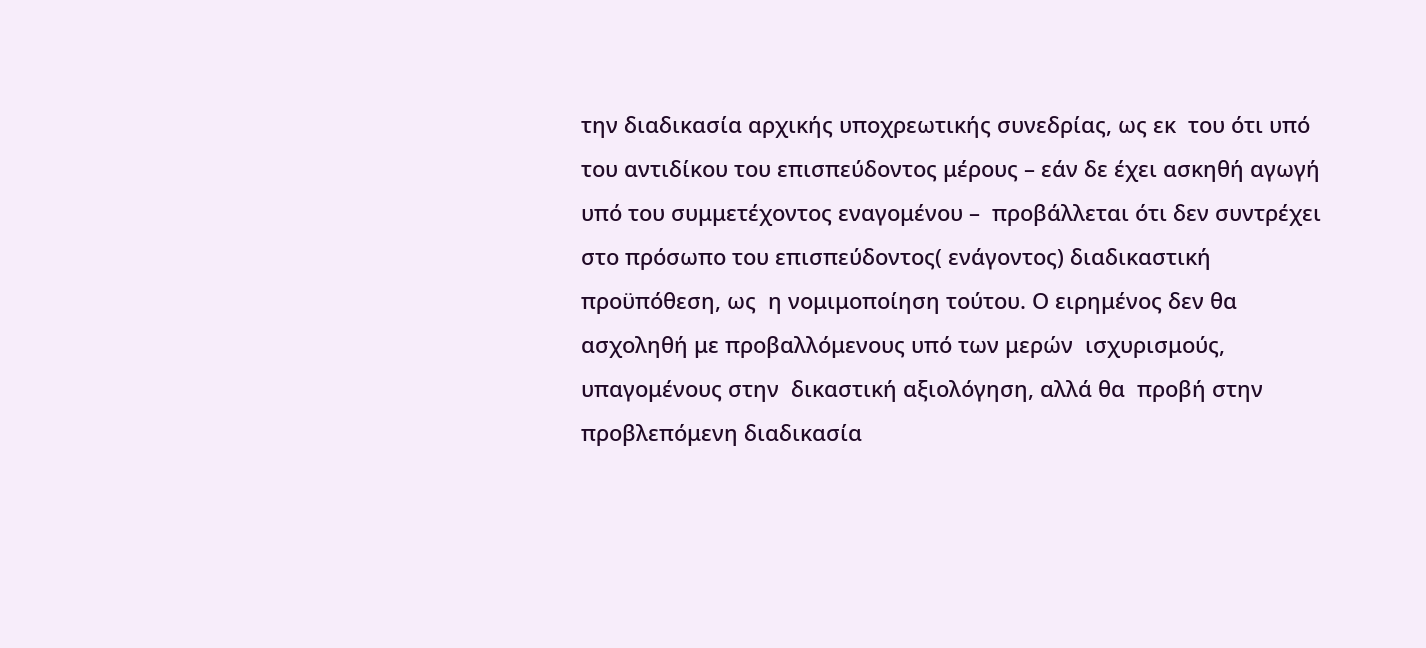την διαδικασία αρχικής υποχρεωτικής συνεδρίας, ως εκ  του ότι υπό  του αντιδίκου του επισπεύδοντος μέρους – εάν δε έχει ασκηθή αγωγή  υπό του συμμετέχοντος εναγομένου –  προβάλλεται ότι δεν συντρέχει στο πρόσωπο του επισπεύδοντος( ενάγοντος) διαδικαστική προϋπόθεση, ως  η νομιμοποίηση τούτου. Ο ειρημένος δεν θα ασχοληθή με προβαλλόμενους υπό των μερών  ισχυρισμούς, υπαγομένους στην  δικαστική αξιολόγηση, αλλά θα  προβή στην προβλεπόμενη διαδικασία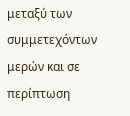μεταξύ των συμμετεχόντων μερών και σε περίπτωση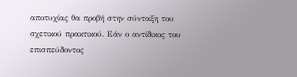αποτυχίας θα προβή στην σύνταξη του σχετικού πρακτικού. Εάν ο αντίδικος του επισπεύδοντος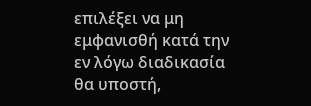επιλέξει να μη  εμφανισθή κατά την εν λόγω διαδικασία θα υποστή,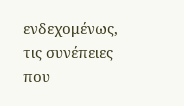ενδεχομένως, τις συνέπειες που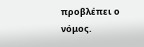προβλέπει ο νόμος.